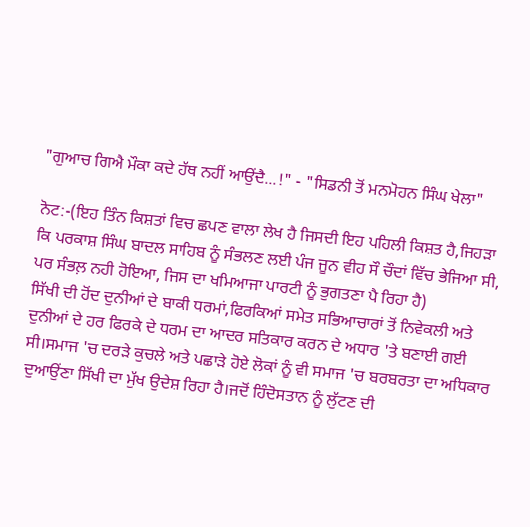"ਗੁਆਚ ਗਿਐ ਮੌਕਾ ਕਦੇ ਹੱਥ ਨਹੀਂ ਆਉਂਦੈ...!" - "ਸਿਡਨੀ ਤੋਂ ਮਨਮੋਹਨ ਸਿੰਘ ਖੇਲਾ"

ਨੋਟ:-(ਇਹ ਤਿੰਨ ਕਿਸ਼ਤਾਂ ਵਿਚ ਛਪਣ ਵਾਲਾ ਲੇਖ ਹੈ ਜਿਸਦੀ ਇਹ ਪਹਿਲੀ ਕਿਸ਼ਤ ਹੈ,ਜਿਹੜਾ ਕਿ ਪਰਕਾਸ਼ ਸਿੰਘ ਬਾਦਲ ਸਾਹਿਬ ਨੂੰ ਸੰਭਲਣ ਲਈ ਪੰਜ ਜੂਨ ਵੀਹ ਸੌ ਚੌਦਾਂ ਵਿੱਚ ਭੇਜਿਆ ਸੀ, ਪਰ ਸੰਭਲ਼ ਨਹੀ ਹੋਇਆ, ਜਿਸ ਦਾ ਖਮਿਆਜਾ ਪਾਰਟੀ ਨੂੰ ਭੁਗਤਣਾ ਪੈ ਰਿਹਾ ਹੈ)
ਸਿੱਖੀ ਦੀ ਹੋਂਦ ਦੁਨੀਆਂ ਦੇ ਬਾਕੀ ਧਰਮਾਂ,ਫਿਰਕਿਆਂ ਸਮੇਤ ਸਭਿਆਚਾਰਾਂ ਤੋਂ ਨਿਵੇਕਲੀ ਅਤੇ ਦੁਨੀਆਂ ਦੇ ਹਰ ਫਿਰਕੇ ਦੇ ਧਰਮ ਦਾ ਆਦਰ ਸਤਿਕਾਰ ਕਰਨ ਦੇ ਅਧਾਰ 'ਤੇ ਬਣਾਈ ਗਈ ਸੀ।ਸਮਾਜ 'ਚ ਦਰੜੇ ਕੁਚਲੇ ਅਤੇ ਪਛਾੜੇ ਹੋਏ ਲੋਕਾਂ ਨੂੰ ਵੀ ਸਮਾਜ 'ਚ ਬਰਬਰਤਾ ਦਾ ਅਧਿਕਾਰ ਦੁਆਉਂਣਾ ਸਿੱਖੀ ਦਾ ਮੁੱਖ ਉਦੇਸ਼ ਰਿਹਾ ਹੈ।ਜਦੋਂ ਹਿੰਦੋਸਤਾਨ ਨੂੰ ਲੁੱਟਣ ਦੀ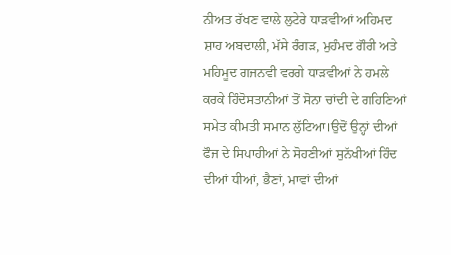ਨੀਅਤ ਰੱਖਣ ਵਾਲੇ ਲੁਟੇਰੇ ਧਾੜਵੀਆਂ ਅਹਿਮਦ ਸ਼ਾਹ ਅਬਦਾਲੀ, ਮੱਸੇ ਰੰਗੜ, ਮੁਹੰਮਦ ਗੌਰੀ ਅਤੇ ਮਹਿਮੂਦ ਗਜਨਵੀ ਵਰਗੇ ਧਾੜਵੀਆਂ ਨੇ ਹਮਲੇ ਕਰਕੇ ਹਿੰਦੋਸਤਾਨੀਆਂ ਤੋਂ ਸੋਨਾ ਚਾਂਦੀ ਦੇ ਗਹਿਣਿਆਂ ਸਮੇਤ ਕੀਮਤੀ ਸਮਾਨ ਲੁੱਟਿਆ।ਉਦੋਂ ਉਨ੍ਹਾਂ ਦੀਆਂ ਫੌਜ ਦੇ ਸਿਪਾਹੀਆਂ ਨੇ ਸੋਹਣੀਆਂ ਸੁਨੱਖੀਆਂ ਹਿੰਦ ਦੀਆਂ ਧੀਆਂ, ਭੈਣਾਂ, ਮਾਵਾਂ ਦੀਆਂ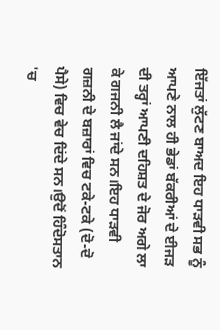ਇੱਜਤਾਂ ਲੁੱਟਣ ਬਾਅਦ ਇਹ ਧਾੜਵੀ ਸਭ ਨੂੰ ਆਪਣੇ ਨਾਲ ਹੀ ਭੇਡਾਂ ਬੱਕਰੀਆਂ ਦੇ ਈਜੜ ਦੀ ਤਰ੍ਹਾਂ ਆਪਣੀ ਦਹਿਸ਼ਤ ਦੇ ਜੋਰ ਅਗੇ ਲਾ ਕੇ ਗਜਨੀ ਲੈ ਜਾਂਦੇ ਸਨ।ਇਹ ਧਾੜਵੀ ਗਜ਼ਨੀ ਦੇ ਬਜ਼ਾਰਾਂ ਵਿਚ ਟਕੇ-ਟਕੇ (ਦੋ-ਦੋ ਪੈਸੇ) ਵਿਚ ਵੇਚ ਦਿਂਦੇ ਸਨ।ਉਦੋਂ ਹਿੰਦੋਸਤਾਨ 'ਚ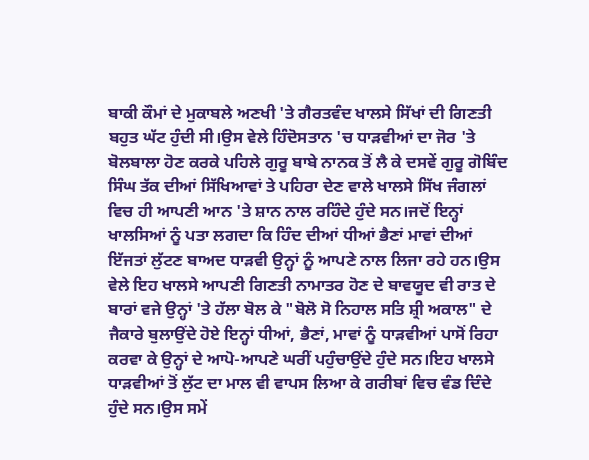ਬਾਕੀ ਕੌਮਾਂ ਦੇ ਮੁਕਾਬਲੇ ਅਣਖੀ 'ਤੇ ਗੈਰਤਵੰਦ ਖਾਲਸੇ ਸਿੱਖਾਂ ਦੀ ਗਿਣਤੀ ਬਹੁਤ ਘੱਟ ਹੁੰਦੀ ਸੀ।ਉਸ ਵੇਲੇ ਹਿੰਦੋਸਤਾਨ 'ਚ ਧਾੜਵੀਆਂ ਦਾ ਜੋਰ 'ਤੇ ਬੋਲਬਾਲਾ ਹੋਣ ਕਰਕੇ ਪਹਿਲੇ ਗੁਰੂ ਬਾਬੇ ਨਾਨਕ ਤੋਂ ਲੈ ਕੇ ਦਸਵੇਂ ਗੁਰੂ ਗੋਬਿੰਦ ਸਿੰਘ ਤੱਕ ਦੀਆਂ ਸਿੱਖਿਆਵਾਂ ਤੇ ਪਹਿਰਾ ਦੇਣ ਵਾਲੇ ਖਾਲਸੇ ਸਿੱਖ ਜੰਗਲਾਂ ਵਿਚ ਹੀ ਆਪਣੀ ਆਨ 'ਤੇ ਸ਼ਾਨ ਨਾਲ ਰਹਿੰਦੇ ਹੁੰਦੇ ਸਨ।ਜਦੋਂ ਇਨ੍ਹਾਂ ਖਾਲਸਿਆਂ ਨੂੰ ਪਤਾ ਲਗਦਾ ਕਿ ਹਿੰਦ ਦੀਆਂ ਧੀਆਂ ਭੈਣਾਂ ਮਾਵਾਂ ਦੀਆਂ ਇੱਜਤਾਂ ਲੁੱਟਣ ਬਾਅਦ ਧਾੜਵੀ ਉਨ੍ਹਾਂ ਨੂੰ ਆਪਣੇ ਨਾਲ ਲਿਜਾ ਰਹੇ ਹਨ।ਉਸ ਵੇਲੇ ਇਹ ਖਾਲਸੇ ਆਪਣੀ ਗਿਣਤੀ ਨਾਮਾਤਰ ਹੋਣ ਦੇ ਬਾਵਯੂਦ ਵੀ ਰਾਤ ਦੇ ਬਾਰਾਂ ਵਜੇ ਉਨ੍ਹਾਂ 'ਤੇ ਹੱਲਾ ਬੋਲ ਕੇ "ਬੋਲੋ ਸੋ ਨਿਹਾਲ ਸਤਿ ਸ਼੍ਰੀ ਅਕਾਲ" ਦੇ ਜੈਕਾਰੇ ਬੁਲਾਉਂਦੇ ਹੋਏ ਇਨ੍ਹਾਂ ਧੀਆਂ, ਭੈਣਾਂ, ਮਾਵਾਂ ਨੂੰ ਧਾੜਵੀਆਂ ਪਾਸੋਂ ਰਿਹਾ ਕਰਵਾ ਕੇ ਉਨ੍ਹਾਂ ਦੇ ਆਪੋ-ਆਪਣੇ ਘਰੀਂ ਪਹੁੰਚਾਉਂਦੇ ਹੁੰਦੇ ਸਨ।ਇਹ ਖਾਲਸੇ ਧਾੜਵੀਆਂ ਤੋਂ ਲੁੱਟ ਦਾ ਮਾਲ ਵੀ ਵਾਪਸ ਲਿਆ ਕੇ ਗਰੀਬਾਂ ਵਿਚ ਵੰਡ ਦਿੰਦੇ ਹੁੰਦੇ ਸਨ।ਉਸ ਸਮੇਂ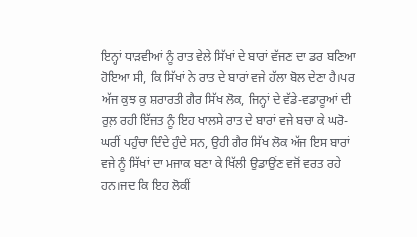ਇਨ੍ਹਾਂ ਧਾੜਵੀਆਂ ਨੂੰ ਰਾਤ ਵੇਲੇ ਸਿੱਖਾਂ ਦੇ ਬਾਰਾਂ ਵੱਜਣ ਦਾ ਡਰ ਬਣਿਆ ਹੋਇਆ ਸੀ, ਕਿ ਸਿੱਖਾਂ ਨੇ ਰਾਤ ਦੇ ਬਾਰਾਂ ਵਜੇ ਹੱਲਾ ਬੋਲ ਦੇਣਾ ਹੈ।ਪਰ ਅੱਜ ਕੁਝ ਕੁ ਸ਼ਰਾਰਤੀ ਗੈਰ ਸਿੱਖ ਲੋਕ, ਜਿਨ੍ਹਾਂ ਦੇ ਵੱਡੇ-ਵਡਾਰੂਆਂ ਦੀ ਰੁਲ਼ ਰਹੀ ਇੱਜਤ ਨੂੰ ਇਹ ਖਾਲਸੇ ਰਾਤ ਦੇ ਬਾਰਾਂ ਵਜੇ ਬਚਾ ਕੇ ਘਰੋ-ਘਰੀਂ ਪਹੁੰਚਾ ਦਿੰਦੇ ਹੁੰਦੇ ਸਨ, ਉਹੀ ਗੈਰ ਸਿੱਖ ਲੋਕ ਅੱਜ ਇਸ ਬਾਰਾਂ ਵਜੇ ਨੂੰ ਸਿੱਖਾਂ ਦਾ ਮਜਾਕ ਬਣਾ ਕੇ ਖਿੱਲੀ ਉਡਾਉਂਣ ਵਜੋਂ ਵਰਤ ਰਹੇ ਹਨ।ਜਦ ਕਿ ਇਹ ਲੋਕੀਂ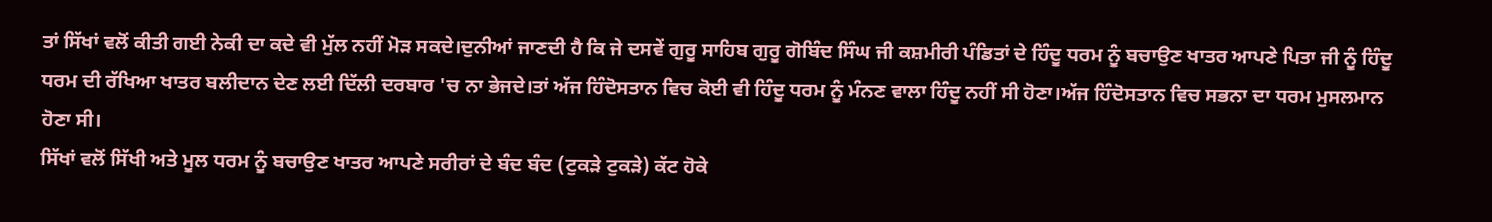ਤਾਂ ਸਿੱਖਾਂ ਵਲੋਂ ਕੀਤੀ ਗਈ ਨੇਕੀ ਦਾ ਕਦੇ ਵੀ ਮੁੱਲ ਨਹੀਂ ਮੋੜ ਸਕਦੇ।ਦੁਨੀਆਂ ਜਾਣਦੀ ਹੈ ਕਿ ਜੇ ਦਸਵੇਂ ਗੁਰੂ ਸਾਹਿਬ ਗੁਰੂ ਗੋਬਿੰਦ ਸਿੰਘ ਜੀ ਕਸ਼ਮੀਰੀ ਪੰਡਿਤਾਂ ਦੇ ਹਿੰਦੂ ਧਰਮ ਨੂੰ ਬਚਾਉਣ ਖਾਤਰ ਆਪਣੇ ਪਿਤਾ ਜੀ ਨੂੰ ਹਿੰਦੂ ਧਰਮ ਦੀ ਰੱਖਿਆ ਖਾਤਰ ਬਲੀਦਾਨ ਦੇਣ ਲਈ ਦਿੱਲੀ ਦਰਬਾਰ 'ਚ ਨਾ ਭੇਜਦੇ।ਤਾਂ ਅੱਜ ਹਿੰਦੋਸਤਾਨ ਵਿਚ ਕੋਈ ਵੀ ਹਿੰਦੂ ਧਰਮ ਨੂੰ ਮੰਨਣ ਵਾਲਾ ਹਿੰਦੂ ਨਹੀਂ ਸੀ ਹੋਣਾ।ਅੱਜ ਹਿੰਦੋਸਤਾਨ ਵਿਚ ਸਭਨਾ ਦਾ ਧਰਮ ਮੁਸਲਮਾਨ ਹੋਣਾ ਸੀ।
ਸਿੱਖਾਂ ਵਲੋਂ ਸਿੱਖੀ ਅਤੇ ਮੂਲ ਧਰਮ ਨੂੰ ਬਚਾਉਣ ਖਾਤਰ ਆਪਣੇ ਸਰੀਰਾਂ ਦੇ ਬੰਦ ਬੰਦ (ਟੁਕੜੇ ਟੁਕੜੇ) ਕੱਟ ਹੋਕੇ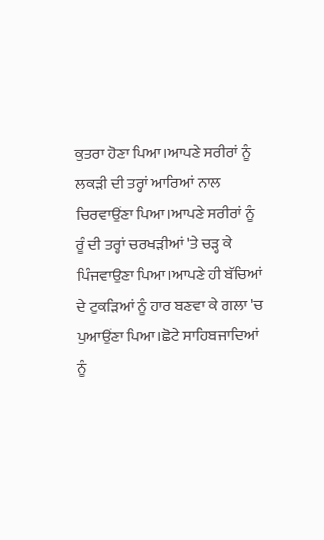ਕੁਤਰਾ ਹੋਣਾ ਪਿਆ।ਆਪਣੇ ਸਰੀਰਾਂ ਨੂੰ ਲਕੜੀ ਦੀ ਤਰ੍ਹਾਂ ਆਰਿਆਂ ਨਾਲ ਚਿਰਵਾਉਂਣਾ ਪਿਆ।ਆਪਣੇ ਸਰੀਰਾਂ ਨੂੰ ਰੂੰ ਦੀ ਤਰ੍ਹਾਂ ਚਰਖੜੀਆਂ 'ਤੇ ਚੜ੍ਹ ਕੇ ਪਿੰਜਵਾਉਣਾ ਪਿਆ।ਆਪਣੇ ਹੀ ਬੱਚਿਆਂ ਦੇ ਟੁਕੜਿਆਂ ਨੂੰ ਹਾਰ ਬਣਵਾ ਕੇ ਗਲਾ 'ਚ ਪੁਆਉਂਣਾ ਪਿਆ।ਛੋਟੇ ਸਾਹਿਬਜਾਦਿਆਂ ਨੂੰ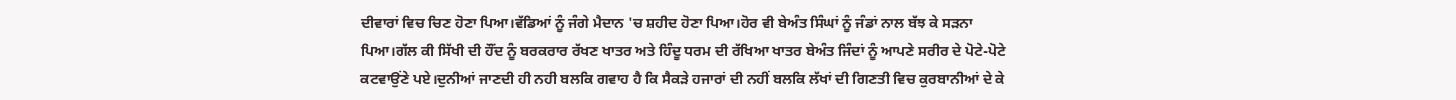ਦੀਵਾਰਾਂ ਵਿਚ ਚਿਣ ਹੋਣਾ ਪਿਆ।ਵੱਡਿਆਂ ਨੂੰ ਜੰਗੇ ਮੈਦਾਨ 'ਚ ਸ਼ਹੀਦ ਹੋਣਾ ਪਿਆ।ਹੋਰ ਵੀ ਬੇਅੰਤ ਸਿੰਘਾਂ ਨੂੰ ਜੰਡਾਂ ਨਾਲ ਬੱਝ ਕੇ ਸੜਨਾ ਪਿਆ।ਗੱਲ ਕੀ ਸਿੱਖੀ ਦੀ ਹੌਂਦ ਨੂੰ ਬਰਕਰਾਰ ਰੱਖਣ ਖਾਤਰ ਅਤੇ ਹਿੰਦੂ ਧਰਮ ਦੀ ਰੱਖਿਆ ਖਾਤਰ ਬੇਅੰਤ ਜਿੰਦਾਂ ਨੂੰ ਆਪਣੇ ਸਰੀਰ ਦੇ ਪੋਟੇ-ਪੋਟੇ ਕਟਵਾਉਂਣੇ ਪਏ।ਦੁਨੀਆਂ ਜਾਣਦੀ ਹੀ ਨਹੀ ਬਲਕਿ ਗਵਾਹ ਹੈ ਕਿ ਸੈਕੜੇ ਹਜਾਰਾਂ ਦੀ ਨਹੀਂ ਬਲਕਿ ਲੱਖਾਂ ਦੀ ਗਿਣਤੀ ਵਿਚ ਕੁਰਬਾਨੀਆਂ ਦੇ ਕੇ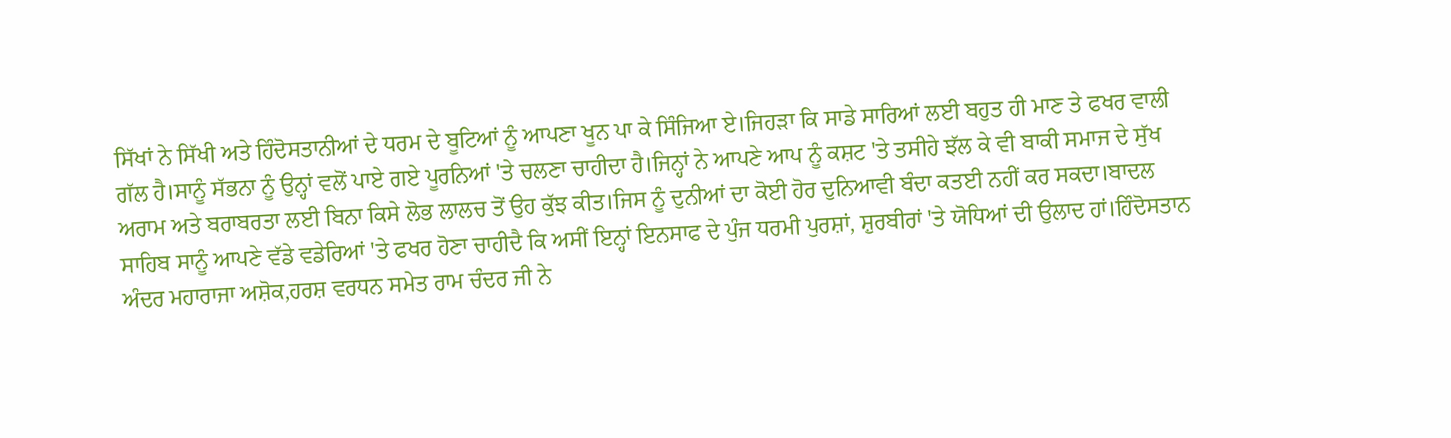ਸਿੱਖਾਂ ਨੇ ਸਿੱਖੀ ਅਤੇ ਹਿੰਦੋਸਤਾਨੀਆਂ ਦੇ ਧਰਮ ਦੇ ਬੂਟਿਆਂ ਨੂੰ ਆਪਣਾ ਖੂਨ ਪਾ ਕੇ ਸਿੰਜਿਆ ਏ।ਜਿਹੜਾ ਕਿ ਸਾਡੇ ਸਾਰਿਆਂ ਲਈ ਬਹੁਤ ਹੀ ਮਾਣ ਤੇ ਫਖਰ ਵਾਲੀ ਗੱਲ ਹੈ।ਸਾਨੂੰ ਸੱਭਨਾ ਨੂੰ ਉਨ੍ਹਾਂ ਵਲੋਂ ਪਾਏ ਗਏ ਪੂਰਨਿਆਂ 'ਤੇ ਚਲਣਾ ਚਾਹੀਦਾ ਹੈ।ਜਿਨ੍ਹਾਂ ਨੇ ਆਪਣੇ ਆਪ ਨੂੰ ਕਸ਼ਟ 'ਤੇ ਤਸੀਹੇ ਝੱਲ ਕੇ ਵੀ ਬਾਕੀ ਸਮਾਜ ਦੇ ਸੁੱਖ ਅਰਾਮ ਅਤੇ ਬਰਾਬਰਤਾ ਲਈ ਬਿਨਾ ਕਿਸੇ ਲੋਭ ਲਾਲਚ ਤੋਂ ਉਹ ਕੁੱਝ ਕੀਤ।ਜਿਸ ਨੂੰ ਦੁਨੀਆਂ ਦਾ ਕੋਈ ਹੋਰ ਦੁਨਿਆਵੀ ਬੰਦਾ ਕਤਈ ਨਹੀਂ ਕਰ ਸਕਦਾ।ਬਾਦਲ ਸਾਹਿਬ ਸਾਨੂੰ ਆਪਣੇ ਵੱਡੇ ਵਡੇਰਿਆਂ 'ਤੇ ਫਖਰ ਹੋਣਾ ਚਾਹੀਦੈ ਕਿ ਅਸੀਂ ਇਨ੍ਹਾਂ ਇਨਸਾਫ ਦੇ ਪੁੰਜ ਧਰਮੀ ਪੁਰਸ਼ਾਂ, ਸ਼ੁਰਬੀਰਾਂ 'ਤੇ ਯੋਧਿਆਂ ਦੀ ਉਲਾਦ ਹਾਂ।ਹਿੰਦੋਸਤਾਨ ਅੰਦਰ ਮਹਾਰਾਜਾ ਅਸ਼ੋਕ,ਹਰਸ਼ ਵਰਧਨ ਸਮੇਤ ਰਾਮ ਚੰਦਰ ਜੀ ਨੇ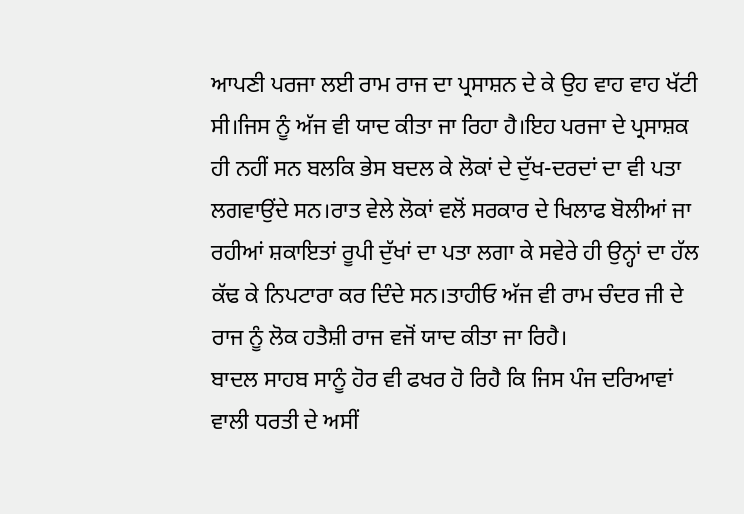ਆਪਣੀ ਪਰਜਾ ਲਈ ਰਾਮ ਰਾਜ ਦਾ ਪ੍ਰਸਾਸ਼ਨ ਦੇ ਕੇ ਉਹ ਵਾਹ ਵਾਹ ਖੱਟੀ ਸੀ।ਜਿਸ ਨੂੰ ਅੱਜ ਵੀ ਯਾਦ ਕੀਤਾ ਜਾ ਰਿਹਾ ਹੈ।ਇਹ ਪਰਜਾ ਦੇ ਪ੍ਰਸਾਸ਼ਕ ਹੀ ਨਹੀਂ ਸਨ ਬਲਕਿ ਭੇਸ ਬਦਲ ਕੇ ਲੋਕਾਂ ਦੇ ਦੁੱਖ-ਦਰਦਾਂ ਦਾ ਵੀ ਪਤਾ ਲਗਵਾਉਂਦੇ ਸਨ।ਰਾਤ ਵੇਲੇ ਲੋਕਾਂ ਵਲੋਂ ਸਰਕਾਰ ਦੇ ਖਿਲਾਫ ਬੋਲੀਆਂ ਜਾ ਰਹੀਆਂ ਸ਼ਕਾਇਤਾਂ ਰੂਪੀ ਦੁੱਖਾਂ ਦਾ ਪਤਾ ਲਗਾ ਕੇ ਸਵੇਰੇ ਹੀ ਉਨ੍ਹਾਂ ਦਾ ਹੱਲ ਕੱਢ ਕੇ ਨਿਪਟਾਰਾ ਕਰ ਦਿੰਦੇ ਸਨ।ਤਾਹੀਓ ਅੱਜ ਵੀ ਰਾਮ ਚੰਦਰ ਜੀ ਦੇ ਰਾਜ ਨੂੰ ਲੋਕ ਹਤੈਸ਼ੀ ਰਾਜ ਵਜੋਂ ਯਾਦ ਕੀਤਾ ਜਾ ਰਿਹੈ।
ਬਾਦਲ ਸਾਹਬ ਸਾਨੂੰ ਹੋਰ ਵੀ ਫਖਰ ਹੋ ਰਿਹੈ ਕਿ ਜਿਸ ਪੰਜ ਦਰਿਆਵਾਂ ਵਾਲੀ ਧਰਤੀ ਦੇ ਅਸੀਂ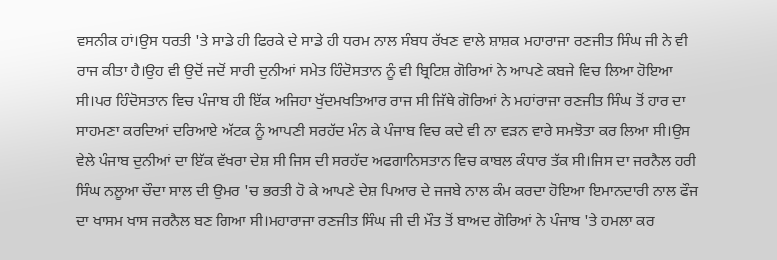ਵਸਨੀਕ ਹਾਂ।ਉਸ ਧਰਤੀ 'ਤੇ ਸਾਡੇ ਹੀ ਫਿਰਕੇ ਦੇ ਸਾਡੇ ਹੀ ਧਰਮ ਨਾਲ ਸੰਬਧ ਰੱਖਣ ਵਾਲੇ ਸ਼ਾਸ਼ਕ ਮਹਾਰਾਜਾ ਰਣਜੀਤ ਸਿੰਘ ਜੀ ਨੇ ਵੀ ਰਾਜ ਕੀਤਾ ਹੈ।ਉਹ ਵੀ ਉਦੋਂ ਜਦੋਂ ਸਾਰੀ ਦੁਨੀਆਂ ਸਮੇਤ ਹਿੰਦੋਸਤਾਨ ਨੂੰ ਵੀ ਬ੍ਰਿਟਿਸ਼ ਗੋਰਿਆਂ ਨੇ ਆਪਣੇ ਕਬਜੇ ਵਿਚ ਲਿਆ ਹੋਇਆ ਸੀ।ਪਰ ਹਿੰਦੋਸਤਾਨ ਵਿਚ ਪੰਜਾਬ ਹੀ ਇੱਕ ਅਜਿਹਾ ਖੁੱਦਮਖਤਿਆਰ ਰਾਜ ਸੀ ਜਿੱਥੇ ਗੋਰਿਆਂ ਨੇ ਮਹਾਂਰਾਜਾ ਰਣਜੀਤ ਸਿੰਘ ਤੋਂ ਹਾਰ ਦਾ ਸਾਹਮਣਾ ਕਰਦਿਆਂ ਦਰਿਆਏ ਅੱਟਕ ਨੂੰ ਆਪਣੀ ਸਰਹੱਦ ਮੰਨ ਕੇ ਪੰਜਾਬ ਵਿਚ ਕਦੇ ਵੀ ਨਾ ਵੜਨ ਵਾਰੇ ਸਮਝੋਤਾ ਕਰ ਲਿਆ ਸੀ।ਉਸ ਵੇਲੇ ਪੰਜਾਬ ਦੁਨੀਆਂ ਦਾ ਇੱਕ ਵੱਖਰਾ ਦੇਸ਼ ਸੀ ਜਿਸ ਦੀ ਸਰਹੱਦ ਅਫਗਾਨਿਸਤਾਨ ਵਿਚ ਕਾਬਲ ਕੰਧਾਰ ਤੱਕ ਸੀ।ਜਿਸ ਦਾ ਜਰਨੈਲ ਹਰੀ ਸਿੰਘ ਨਲੂਆ ਚੌਦਾ ਸਾਲ ਦੀ ਉਮਰ 'ਚ ਭਰਤੀ ਹੋ ਕੇ ਆਪਣੇ ਦੇਸ਼ ਪਿਆਰ ਦੇ ਜਜਬੇ ਨਾਲ ਕੰਮ ਕਰਦਾ ਹੋਇਆ ਇਮਾਨਦਾਰੀ ਨਾਲ ਫੌਜ ਦਾ ਖਾਸਮ ਖਾਸ ਜਰਨੈਲ ਬਣ ਗਿਆ ਸੀ।ਮਹਾਰਾਜਾ ਰਣਜੀਤ ਸਿੰਘ ਜੀ ਦੀ ਮੌਤ ਤੋਂ ਬਾਅਦ ਗੋਰਿਆਂ ਨੇ ਪੰਜਾਬ 'ਤੇ ਹਮਲਾ ਕਰ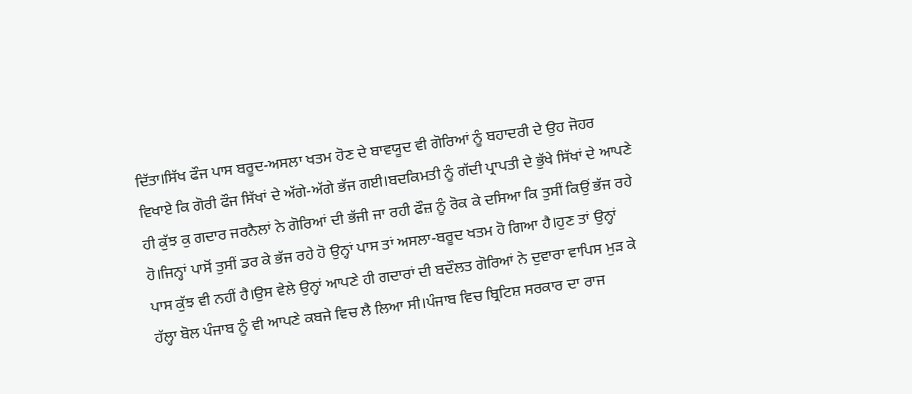ਦਿੱਤਾ।ਸਿੱਖ ਫੌਜ ਪਾਸ ਬਰੂਦ-ਅਸਲਾ ਖਤਮ ਹੋਣ ਦੇ ਬਾਵਯੂਦ ਵੀ ਗੋਰਿਆਂ ਨੂੰ ਬਹਾਦਰੀ ਦੇ ਉਹ ਜੋਹਰ ਵਿਖਾਏ ਕਿ ਗੋਰੀ ਫੌਜ ਸਿੱਖਾਂ ਦੇ ਅੱਗੇ-ਅੱਗੇ ਭੱਜ ਗਈ।ਬਦਕਿਮਤੀ ਨੂੰ ਗੱਦੀ ਪ੍ਰਾਪਤੀ ਦੇ ਭੁੱਖੇ ਸਿੱਖਾਂ ਦੇ ਆਪਣੇ ਹੀ ਕੁੱਝ ਕੁ ਗਦਾਰ ਜਰਨੈਲਾਂ ਨੇ ਗੋਰਿਆਂ ਦੀ ਭੱਜੀ ਜਾ ਰਹੀ ਫੌਜ਼ ਨੂੰ ਰੋਕ ਕੇ ਦਸਿਆ ਕਿ ਤੁਸੀਂ ਕਿਉਂ ਭੱਜ ਰਹੇ ਹੋ।ਜਿਨ੍ਹਾਂ ਪਾਸੋਂ ਤੁਸੀਂ ਡਰ ਕੇ ਭੱਜ ਰਹੇ ਹੋ ਉਨ੍ਹਾਂ ਪਾਸ ਤਾਂ ਅਸਲਾ-ਬਰੂਦ ਖਤਮ ਹੋ ਗਿਆ ਹੈ।ਹੁਣ ਤਾਂ ਉਨ੍ਹਾਂ ਪਾਸ ਕੁੱਝ ਵੀ ਨਹੀਂ ਹੈ।ਉਸ ਵੇਲੇ ਉਨ੍ਹਾਂ ਆਪਣੇ ਹੀ ਗਦਾਰਾਂ ਦੀ ਬਦੌਲਤ ਗੋਰਿਆਂ ਨੇ ਦੁਵਾਰਾ ਵਾਪਿਸ ਮੁੜ ਕੇ ਹੱਲ੍ਹਾ ਬੋਲ ਪੰਜਾਬ ਨੂੰ ਵੀ ਆਪਣੇ ਕਬਜੇ ਵਿਚ ਲੈ ਲਿਆ ਸੀ।ਪੰਜਾਬ ਵਿਚ ਬ੍ਰਿਟਿਸ਼ ਸਰਕਾਰ ਦਾ ਰਾਜ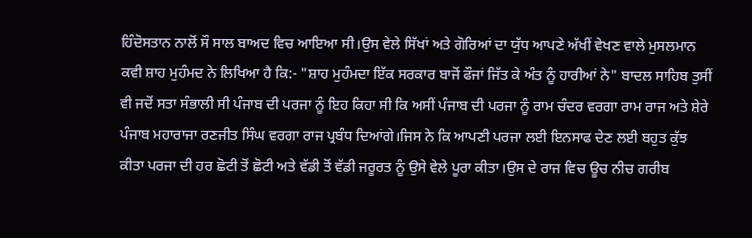ਹਿੰਦੋਸਤਾਨ ਨਾਲੋਂ ਸੌ ਸਾਲ ਬਾਅਦ ਵਿਚ ਆਇਆ ਸੀ।ਉਸ ਵੇਲੇ ਸਿੱਖਾਂ ਅਤੇ ਗੋਰਿਆਂ ਦਾ ਯੁੱਧ ਆਪਣੇ ਅੱਖੀਂ ਵੇਖਣ ਵਾਲੇ ਮੁਸਲਮਾਨ ਕਵੀ ਸ਼ਾਹ ਮੁਹੰਮਦ ਨੇ ਲਿਖਿਆ ਹੈ ਕਿ:- "ਸ਼ਾਹ ਮੁਹੰਮਦਾ ਇੱਕ ਸਰਕਾਰ ਬਾਜੋਂ ਫੌਜਾਂ ਜਿੱਤ ਕੇ ਅੰਤ ਨੂੰ ਹਾਰੀਆਂ ਨੇ" ਬਾਦਲ ਸਾਹਿਬ ਤੁਸੀਂ ਵੀ ਜਦੋਂ ਸਤਾ ਸੰਭਾਲੀ ਸੀ ਪੰਜਾਬ ਦੀ ਪਰਜਾ ਨੂੰ ਇਹ ਕਿਹਾ ਸੀ ਕਿ ਅਸੀਂ ਪੰਜਾਬ ਦੀ ਪਰਜਾ ਨੂੰ ਰਾਮ ਚੰਦਰ ਵਰਗਾ ਰਾਮ ਰਾਜ ਅਤੇ ਸ਼ੇਰੇ ਪੰਜਾਬ ਮਹਾਰਾਜਾ ਰਣਜੀਤ ਸਿੰਘ ਵਰਗਾ ਰਾਜ ਪ੍ਰਬੰਧ ਦਿਆਂਗੇ।ਜਿਸ ਨੇ ਕਿ ਆਪਣੀ ਪਰਜਾ ਲਈ ਇਨਸਾਫ ਦੇਣ ਲਈ ਬਹੁਤ ਕੁੱਝ ਕੀਤਾ ਪਰਜਾ ਦੀ ਹਰ ਛੋਟੀ ਤੋਂ ਛੋਟੀ ਅਤੇ ਵੱਡੀ ਤੋਂ ਵੱਡੀ ਜਰੂਰਤ ਨੂੰ ਉਸੇ ਵੇਲੇ ਪੂਰਾ ਕੀਤਾ।ਉਸ ਦੇ ਰਾਜ ਵਿਚ ਊਚ ਨੀਚ ਗਰੀਬ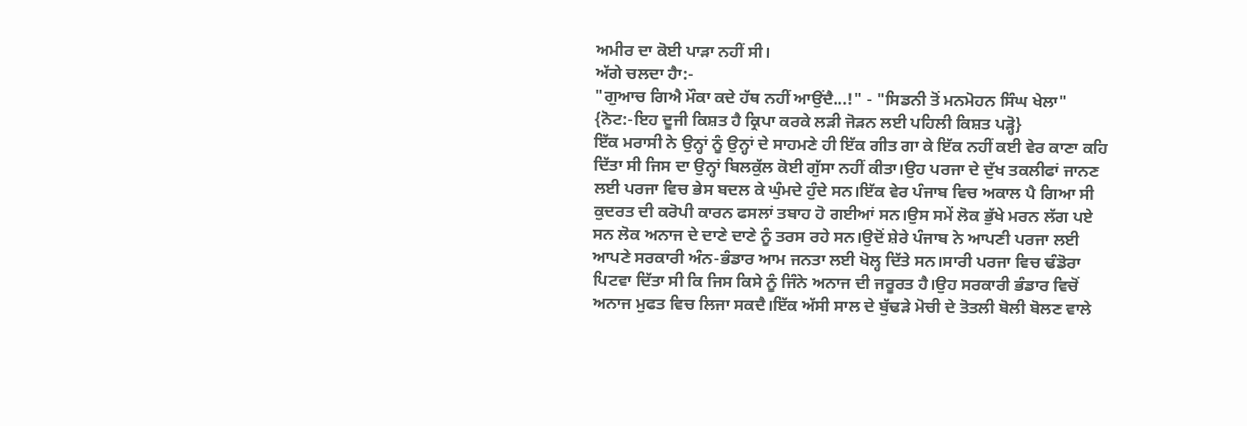ਅਮੀਰ ਦਾ ਕੋਈ ਪਾੜਾ ਨਹੀਂ ਸੀ।
ਅੱਗੇ ਚਲਦਾ ਹੈਾ:-
"ਗੁਆਚ ਗਿਐ ਮੌਕਾ ਕਦੇ ਹੱਥ ਨਹੀਂ ਆਉਂਦੈ...!" - "ਸਿਡਨੀ ਤੋਂ ਮਨਮੋਹਨ ਸਿੰਘ ਖੇਲਾ"
{ਨੋਟ:-ਇਹ ਦੂਜੀ ਕਿਸ਼ਤ ਹੈ ਕ੍ਰਿਪਾ ਕਰਕੇ ਲੜੀ ਜੋੜਨ ਲਈ ਪਹਿਲੀ ਕਿਸ਼ਤ ਪੜ੍ਹੋ}
ਇੱਕ ਮਰਾਸੀ ਨੇ ਉਨ੍ਹਾਂ ਨੂੰ ਉਨ੍ਹਾਂ ਦੇ ਸਾਹਮਣੇ ਹੀ ਇੱਕ ਗੀਤ ਗਾ ਕੇ ਇੱਕ ਨਹੀਂ ਕਈ ਵੇਰ ਕਾਣਾ ਕਹਿ ਦਿੱਤਾ ਸੀ ਜਿਸ ਦਾ ਉਨ੍ਹਾਂ ਬਿਲਕੁੱਲ ਕੋਈ ਗੁੱਸਾ ਨਹੀਂ ਕੀਤਾ।ਉਹ ਪਰਜਾ ਦੇ ਦੁੱਖ ਤਕਲੀਫਾਂ ਜਾਨਣ ਲਈ ਪਰਜਾ ਵਿਚ ਭੇਸ ਬਦਲ ਕੇ ਘੁੰਮਦੇ ਹੁੰਦੇ ਸਨ।ਇੱਕ ਵੇਰ ਪੰਜਾਬ ਵਿਚ ਅਕਾਲ ਪੈ ਗਿਆ ਸੀ ਕੁਦਰਤ ਦੀ ਕਰੋਪੀ ਕਾਰਨ ਫਸਲਾਂ ਤਬਾਹ ਹੋ ਗਈਆਂ ਸਨ।ਉਸ ਸਮੇਂ ਲੋਕ ਭੁੱਖੇ ਮਰਨ ਲੱਗ ਪਏ ਸਨ ਲੋਕ ਅਨਾਜ ਦੇ ਦਾਣੇ ਦਾਣੇ ਨੂੰ ਤਰਸ ਰਹੇ ਸਨ।ਉਦੋਂ ਸ਼ੇਰੇ ਪੰਜਾਬ ਨੇ ਆਪਣੀ ਪਰਜਾ ਲਈ ਆਪਣੇ ਸਰਕਾਰੀ ਅੰਨ-ਭੰਡਾਰ ਆਮ ਜਨਤਾ ਲਈ ਖੋਲ੍ਹ ਦਿੱਤੇ ਸਨ।ਸਾਰੀ ਪਰਜਾ ਵਿਚ ਢੰਡੋਰਾ ਪਿਟਵਾ ਦਿੱਤਾ ਸੀ ਕਿ ਜਿਸ ਕਿਸੇ ਨੂੰ ਜਿੰਨੇ ਅਨਾਜ ਦੀ ਜਰੂਰਤ ਹੈ।ਉਹ ਸਰਕਾਰੀ ਭੰਡਾਰ ਵਿਚੋਂ ਅਨਾਜ ਮੁਫਤ ਵਿਚ ਲਿਜਾ ਸਕਦੈ।ਇੱਕ ਅੱਸੀ ਸਾਲ ਦੇ ਬੁੱਢੜੇ ਮੋਚੀ ਦੇ ਤੋਤਲੀ ਬੋਲੀ ਬੋਲਣ ਵਾਲੇ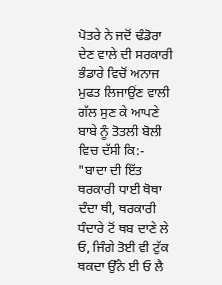ਪੋਤਰੇ ਨੇ ਜਦੋਂ ਢੰਡੋਰਾ ਦੇਣ ਵਾਲੇ ਦੀ ਸਰਕਾਰੀ ਭੰਡਾਰੇ ਵਿਚੋਂ ਅਨਾਜ ਮੁਫਤ ਲਿਜਾਉਂਣ ਵਾਲੀ ਗੱਲ ਸੁਣ ਕੇ ਆਪਣੇ ਬਾਬੇ ਨੂੰ ਤੋਤਲੀ ਬੋਲੀ ਵਿਚ ਦੱਸੀ ਕਿ:-
"ਬਾਦਾ ਦੀ ਇੱਤ ਥਰਕਾਰੀ ਧਾਈ ਥੋਥਾ ਦੰਦਾ ਥੀ, ਥਰਕਾਰੀ ਧੰਦਾਰੇ ਟੋਂ ਥਬ ਦਾਣੇ ਲੇ ਓ, ਜਿੰਗੇ ਤੋਈ ਵੀ ਟੁੱਕ ਥਕਦਾ ਉੱਨੇ ਈ ਓ ਲੈ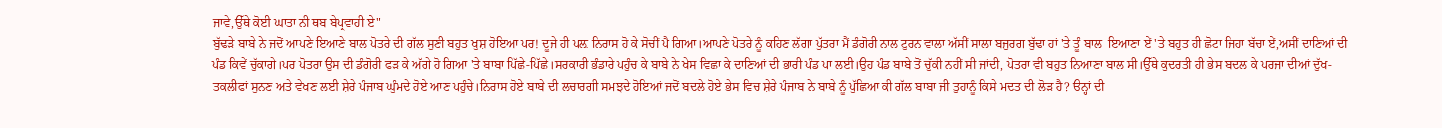ਜਾਵੇ,ਉੱਥੇ ਕੋਈ ਘਾਤਾ ਨੀ ਥਬ ਬੇਪ੍ਰਵਾਹੀ ਏ"
ਬੁੱਢੜੇ ਬਾਬੇ ਨੇ ਜਦੋਂ ਆਪਣੇ ਇਆਣੇ ਬਾਲ ਪੋਤਰੇ ਦੀ ਗੱਲ ਸੁਣੀ ਬਹੁਤ ਖੁਸ਼ ਹੋਇਆ ਪਰ! ਦੂਜੇ ਹੀ ਪਲ਼ ਨਿਰਾਸ ਹੋ ਕੇ ਸੋਚੀਂ ਪੈ ਗਿਆ।ਆਪਣੇ ਪੋਤਰੇ ਨੂੰ ਕਹਿਣ ਲੱਗਾ ਪੁੱਤਰਾ ਮੈਂ ਡੰਗੋਰੀ ਨਾਲ ਟੁਰਨ ਵਾਲਾ ਅੱਸੀਂ ਸਾਲਾ ਬਜੁਰਗ ਬੁੱਢਾ ਹਾਂ 'ਤੇ ਤੂੰ ਬਾਲ  ਇਆਣਾ ਏਂ 'ਤੇ ਬਹੁਤ ਹੀ ਛੋਟਾ ਜਿਹਾ ਬੱਚਾ ਏਂ,ਅਸੀਂ ਦਾਣਿਆਂ ਦੀ ਪੰਡ ਕਿਵੇਂ ਚੁੱਕਾਗੇ।ਪਰ ਪੋਤਰਾ ਉਸ ਦੀ ਡੰਗੋਰੀ ਫੜ ਕੇ ਅੱਗੇ ਹੋ ਗਿਆ 'ਤੇ ਬਾਬਾ ਪਿੱਛੇ-ਪਿੱਛੇ।ਸਰਕਾਰੀ ਭੰਡਾਰੇ ਪਹੁੰਚ ਕੇ ਬਾਬੇ ਨੇ ਖੇਸ ਵਿਛਾ ਕੇ ਦਾਣਿਆਂ ਦੀ ਭਾਰੀ ਪੰਡ ਪਾ ਲਈ।ਉਹ ਪੰਡ ਬਾਬੇ ਤੋਂ ਚੁੱਕੀ ਨਹੀਂ ਸੀ ਜਾਂਦੀ, ਪੋਤਰਾ ਵੀ ਬਹੁਤ ਨਿਆਣਾ ਬਾਲ ਸੀ।ਉੱਥੇ ਕੁਦਰਤੀ ਹੀ ਭੇਸ ਬਦਲ ਕੇ ਪਰਜਾ ਦੀਆਂ ਦੁੱਖ-ਤਕਲੀਫਾਂ ਸੁਨਣ ਅਤੇ ਵੇਖਣ ਲਈ ਸ਼ੇਰੇ ਪੰਜਾਬ ਘੁੰਮਦੇ ਹੋਏ ਆਣ ਪਹੁੰਚੇ।ਨਿਰਾਸ ਹੋਏ ਬਾਬੇ ਦੀ ਲਚਾਰਗੀ ਸਮਝਦੇ ਹੋਇਆਂ ਜਦੋਂ ਬਦਲੇ ਹੋਏ ਭੇਸ ਵਿਚ ਸ਼ੇਰੇ ਪੰਜਾਬ ਨੇ ਬਾਬੇ ਨੂੰ ਪੁੱਛਿਆ ਕੀ ਗੱਲ ਬਾਬਾ ਜੀ ਤੁਹਾਨੂੰ ਕਿਸੇ ਮਦਤ ਦੀ ਲੋੜ ਹੈ? ੳਨ੍ਹਾਂ ਦੀ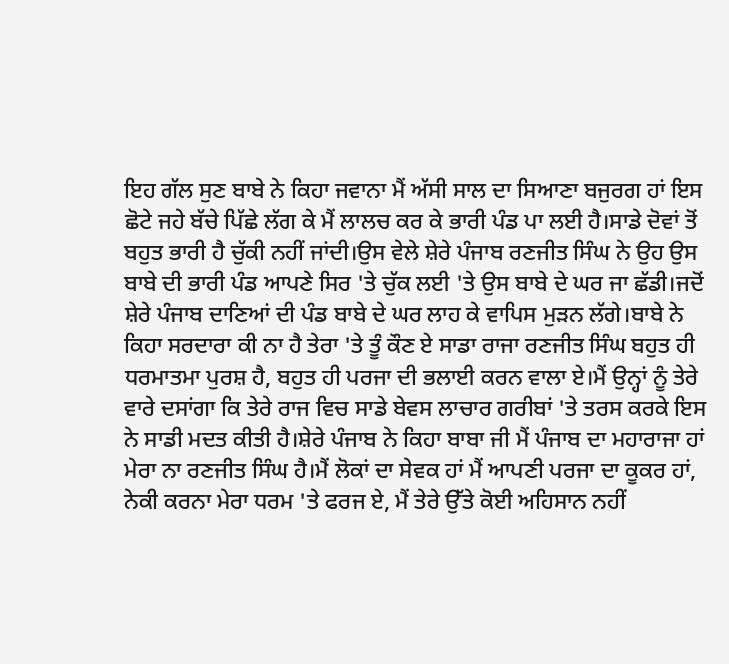ਇਹ ਗੱਲ ਸੁਣ ਬਾਬੇ ਨੇ ਕਿਹਾ ਜਵਾਨਾ ਮੈਂ ਅੱਸੀ ਸਾਲ ਦਾ ਸਿਆਣਾ ਬਜੁਰਗ ਹਾਂ ਇਸ ਛੋਟੇ ਜਹੇ ਬੱਚੇ ਪਿੱਛੇ ਲੱਗ ਕੇ ਮੈਂ ਲਾਲਚ ਕਰ ਕੇ ਭਾਰੀ ਪੰਡ ਪਾ ਲਈ ਹੈ।ਸਾਡੇ ਦੋਵਾਂ ਤੋਂ ਬਹੁਤ ਭਾਰੀ ਹੈ ਚੁੱਕੀ ਨਹੀਂ ਜਾਂਦੀ।ਉਸ ਵੇਲੇ ਸ਼ੇਰੇ ਪੰਜਾਬ ਰਣਜੀਤ ਸਿੰਘ ਨੇ ਉਹ ਉਸ ਬਾਬੇ ਦੀ ਭਾਰੀ ਪੰਡ ਆਪਣੇ ਸਿਰ 'ਤੇ ਚੁੱਕ ਲਈ 'ਤੇ ਉਸ ਬਾਬੇ ਦੇ ਘਰ ਜਾ ਛੱਡੀ।ਜਦੋਂ ਸ਼ੇਰੇ ਪੰਜਾਬ ਦਾਣਿਆਂ ਦੀ ਪੰਡ ਬਾਬੇ ਦੇ ਘਰ ਲਾਹ ਕੇ ਵਾਪਿਸ ਮੁੜਨ ਲੱਗੇ।ਬਾਬੇ ਨੇ ਕਿਹਾ ਸਰਦਾਰਾ ਕੀ ਨਾ ਹੈ ਤੇਰਾ 'ਤੇ ਤੂੰ ਕੌਣ ਏ ਸਾਡਾ ਰਾਜਾ ਰਣਜੀਤ ਸਿੰਘ ਬਹੁਤ ਹੀ ਧਰਮਾਤਮਾ ਪੁਰਸ਼ ਹੈ, ਬਹੁਤ ਹੀ ਪਰਜਾ ਦੀ ਭਲਾਈ ਕਰਨ ਵਾਲਾ ਏ।ਮੈਂ ਉਨ੍ਹਾਂ ਨੂੰ ਤੇਰੇ ਵਾਰੇ ਦਸਾਂਗਾ ਕਿ ਤੇਰੇ ਰਾਜ ਵਿਚ ਸਾਡੇ ਬੇਵਸ ਲਾਚਾਰ ਗਰੀਬਾਂ 'ਤੇ ਤਰਸ ਕਰਕੇ ਇਸ ਨੇ ਸਾਡੀ ਮਦਤ ਕੀਤੀ ਹੈ।ਸ਼ੇਰੇ ਪੰਜਾਬ ਨੇ ਕਿਹਾ ਬਾਬਾ ਜੀ ਮੈਂ ਪੰਜਾਬ ਦਾ ਮਹਾਰਾਜਾ ਹਾਂ ਮੇਰਾ ਨਾ ਰਣਜੀਤ ਸਿੰਘ ਹੈ।ਮੈਂ ਲੋਕਾਂ ਦਾ ਸੇਵਕ ਹਾਂ ਮੈਂ ਆਪਣੀ ਪਰਜਾ ਦਾ ਕੂਕਰ ਹਾਂ, ਨੇਕੀ ਕਰਨਾ ਮੇਰਾ ਧਰਮ 'ਤੇ ਫਰਜ ਏ, ਮੈਂ ਤੇਰੇ ਉੱਤੇ ਕੋਈ ਅਹਿਸਾਨ ਨਹੀਂ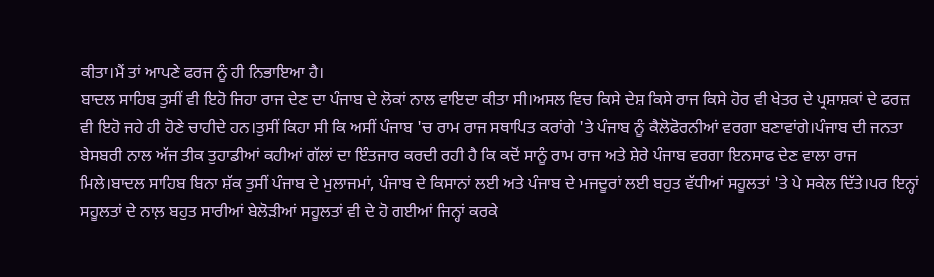ਕੀਤਾ।ਮੈਂ ਤਾਂ ਆਪਣੇ ਫਰਜ ਨੂੰ ਹੀ ਨਿਭਾਇਆ ਹੈ।
ਬਾਦਲ ਸਾਹਿਬ ਤੁਸੀਂ ਵੀ ਇਹੋ ਜਿਹਾ ਰਾਜ ਦੇਣ ਦਾ ਪੰਜਾਬ ਦੇ ਲੋਕਾਂ ਨਾਲ ਵਾਇਦਾ ਕੀਤਾ ਸੀ।ਅਸਲ ਵਿਚ ਕਿਸੇ ਦੇਸ਼ ਕਿਸੇ ਰਾਜ ਕਿਸੇ ਹੋਰ ਵੀ ਖੇਤਰ ਦੇ ਪ੍ਰਸ਼ਾਸ਼ਕਾਂ ਦੇ ਫਰਜ਼ ਵੀ ਇਹੋ ਜਹੇ ਹੀ ਹੋਣੇ ਚਾਹੀਦੇ ਹਨ।ਤੁਸੀਂ ਕਿਹਾ ਸੀ ਕਿ ਅਸੀਂ ਪੰਜਾਬ 'ਚ ਰਾਮ ਰਾਜ ਸਥਾਪਿਤ ਕਰਾਂਗੇ 'ਤੇ ਪੰਜਾਬ ਨੂੰ ਕੈਲੋਫੋਰਨੀਆਂ ਵਰਗਾ ਬਣਾਵਾਂਗੇ।ਪੰਜਾਬ ਦੀ ਜਨਤਾ ਬੇਸਬਰੀ ਨਾਲ ਅੱਜ ਤੀਕ ਤੁਹਾਡੀਆਂ ਕਹੀਆਂ ਗੱਲਾਂ ਦਾ ਇੰਤਜਾਰ ਕਰਦੀ ਰਹੀ ਹੈ ਕਿ ਕਦੋਂ ਸਾਨੂੰ ਰਾਮ ਰਾਜ ਅਤੇ ਸ਼ੇਰੇ ਪੰਜਾਬ ਵਰਗਾ ਇਨਸਾਫ ਦੇਣ ਵਾਲਾ ਰਾਜ ਮਿਲੇ।ਬਾਦਲ ਸਾਹਿਬ ਬਿਨਾ ਸ਼ੱਕ ਤੁਸੀਂ ਪੰਜਾਬ ਦੇ ਮੁਲਾਜਮਾਂ, ਪੰਜਾਬ ਦੇ ਕਿਸਾਨਾਂ ਲਈ ਅਤੇ ਪੰਜਾਬ ਦੇ ਮਜਦੂਰਾਂ ਲਈ ਬਹੁਤ ਵੱਧੀਆਂ ਸਹੂਲਤਾਂ 'ਤੇ ਪੇ ਸਕੇਲ ਦਿੱਤੇ।ਪਰ ਇਨ੍ਹਾਂ ਸਹੂਲਤਾਂ ਦੇ ਨਾਲ਼ ਬਹੁਤ ਸਾਰੀਆਂ ਬੇਲੋੜੀਆਂ ਸਹੂਲਤਾਂ ਵੀ ਦੇ ਹੋ ਗਈਆਂ ਜਿਨ੍ਹਾਂ ਕਰਕੇ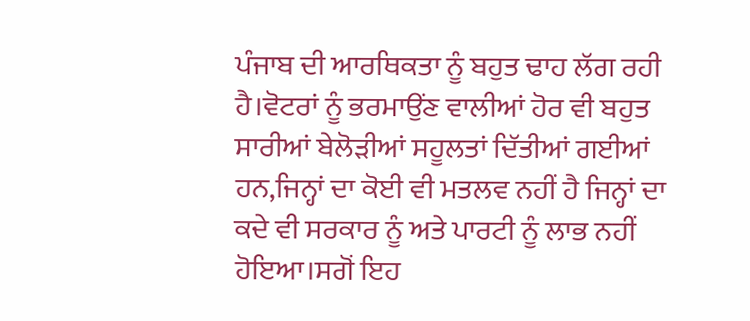ਪੰਜਾਬ ਦੀ ਆਰਥਿਕਤਾ ਨੂੰ ਬਹੁਤ ਢਾਹ ਲੱਗ ਰਹੀ ਹੈ।ਵੋਟਰਾਂ ਨੂੰ ਭਰਮਾਉਂਣ ਵਾਲੀਆਂ ਹੋਰ ਵੀ ਬਹੁਤ ਸਾਰੀਆਂ ਬੇਲੋੜੀਆਂ ਸਹੂਲਤਾਂ ਦਿੱਤੀਆਂ ਗਈਆਂ ਹਨ,ਜਿਨ੍ਹਾਂ ਦਾ ਕੋਈ ਵੀ ਮਤਲਵ ਨਹੀਂ ਹੈ ਜਿਨ੍ਹਾਂ ਦਾ ਕਦੇ ਵੀ ਸਰਕਾਰ ਨੂੰ ਅਤੇ ਪਾਰਟੀ ਨੂੰ ਲਾਭ ਨਹੀਂ ਹੋਇਆ।ਸਗੋਂ ਇਹ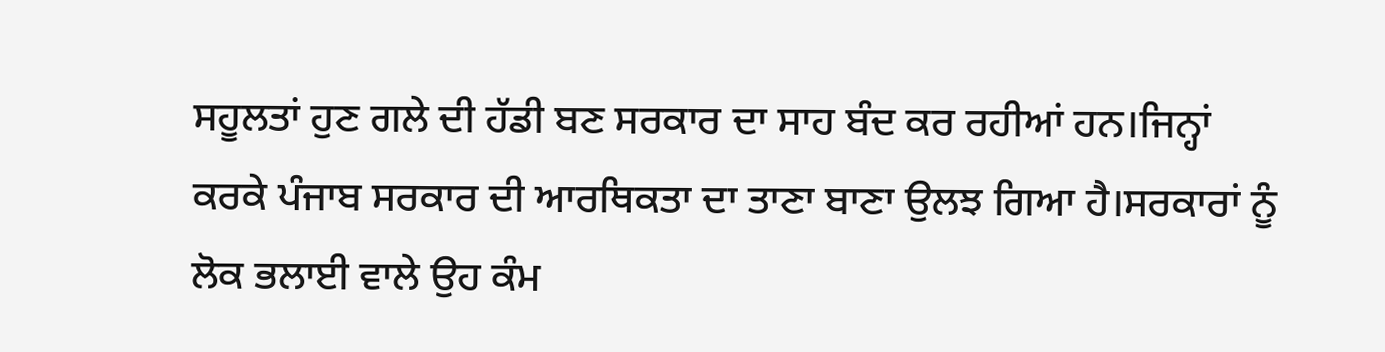ਸਹੂਲਤਾਂ ਹੁਣ ਗਲੇ ਦੀ ਹੱਡੀ ਬਣ ਸਰਕਾਰ ਦਾ ਸਾਹ ਬੰਦ ਕਰ ਰਹੀਆਂ ਹਨ।ਜਿਨ੍ਹਾਂ ਕਰਕੇ ਪੰਜਾਬ ਸਰਕਾਰ ਦੀ ਆਰਥਿਕਤਾ ਦਾ ਤਾਣਾ ਬਾਣਾ ਉਲਝ ਗਿਆ ਹੈ।ਸਰਕਾਰਾਂ ਨੂੰ ਲੋਕ ਭਲਾਈ ਵਾਲੇ ਉਹ ਕੰਮ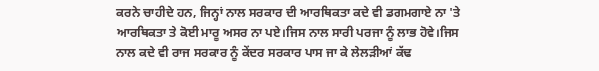ਕਰਨੇ ਚਾਹੀਦੇ ਹਨ, ਜਿਨ੍ਹਾਂ ਨਾਲ ਸਰਕਾਰ ਦੀ ਆਰਥਿਕਤਾ ਕਦੇ ਵੀ ਡਗਮਗਾਏ ਨਾ 'ਤੇ ਆਰਥਿਕਤਾ ਤੇ ਕੋਈ ਮਾਰੂ ਅਸਰ ਨਾ ਪਏ।ਜਿਸ ਨਾਲ ਸਾਰੀ ਪਰਜਾ ਨੂੰ ਲਾਭ ਹੋਵੇ।ਜਿਸ ਨਾਲ ਕਦੇ ਵੀ ਰਾਜ ਸਰਕਾਰ ਨੂੰ ਕੇਂਦਰ ਸਰਕਾਰ ਪਾਸ ਜਾ ਕੇ ਲੇਲੜੀਆਂ ਕੱਢ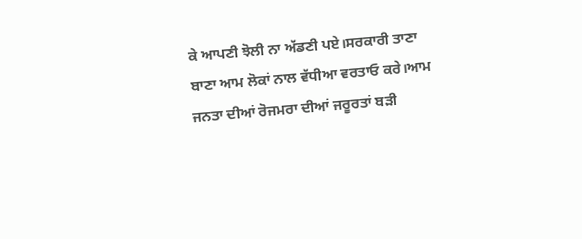ਕੇ ਆਪਣੀ ਝੋਲੀ ਨਾ ਅੱਡਣੀ ਪਏ।ਸਰਕਾਰੀ ਤਾਣਾ ਬਾਣਾ ਆਮ ਲੋਕਾਂ ਨਾਲ ਵੱਧੀਆ ਵਰਤਾਓ ਕਰੇ।ਆਮ ਜਨਤਾ ਦੀਆਂ ਰੋਜਮਰਾ ਦੀਆਂ ਜਰੂਰਤਾਂ ਬੜੀ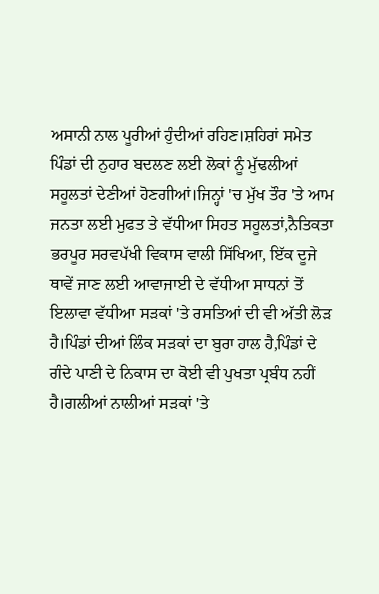ਅਸਾਨੀ ਨਾਲ ਪੂਰੀਆਂ ਹੁੰਦੀਆਂ ਰਹਿਣ।ਸ਼ਹਿਰਾਂ ਸਮੇਤ ਪਿੰਡਾਂ ਦੀ ਨੁਹਾਰ ਬਦਲਣ ਲਈ ਲੋਕਾਂ ਨੂੰ ਮੁੱਢਲੀਆਂ ਸਹੂਲਤਾਂ ਦੇਣੀਆਂ ਹੋਣਗੀਆਂ।ਜਿਨ੍ਹਾਂ 'ਚ ਮੁੱਖ ਤੌਰ 'ਤੇ ਆਮ ਜਨਤਾ ਲਈ ਮੁਫਤ ਤੇ ਵੱਧੀਆ ਸਿਹਤ ਸਹੂਲਤਾਂ,ਨੈਤਿਕਤਾ ਭਰਪੂਰ ਸਰਵਪੱਖੀ ਵਿਕਾਸ ਵਾਲੀ ਸਿੱਖਿਆ, ਇੱਕ ਦੂਜੇ ਥਾਵੇਂ ਜਾਣ ਲਈ ਆਵਾਜਾਈ ਦੇ ਵੱਧੀਆ ਸਾਧਨਾਂ ਤੋਂ ਇਲਾਵਾ ਵੱਧੀਆ ਸੜਕਾਂ 'ਤੇ ਰਸਤਿਆਂ ਦੀ ਵੀ ਅੱਤੀ ਲੋੜ ਹੈ।ਪਿੰਡਾਂ ਦੀਆਂ ਲਿੰਕ ਸੜਕਾਂ ਦਾ ਬੁਰਾ ਹਾਲ ਹੈ,ਪਿੰਡਾਂ ਦੇ ਗੰਦੇ ਪਾਣੀ ਦੇ ਨਿਕਾਸ ਦਾ ਕੋਈ ਵੀ ਪੁਖਤਾ ਪ੍ਰਬੰਧ ਨਹੀਂ ਹੈ।ਗਲੀਆਂ ਨਾਲੀਆਂ ਸੜਕਾਂ 'ਤੇ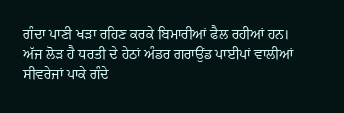ਗੰਦਾ ਪਾਣੀ ਖੜਾ ਰਹਿਣ ਕਰਕੇ ਬਿਮਾਰੀਆਂ ਫੈਲ ਰਹੀਆਂ ਹਨ।
ਅੱਜ ਲੋੜ ਹੈ ਧਰਤੀ ਦੇ ਹੇਠਾਂ ਅੰਡਰ ਗਰਾਉਂਡ ਪਾਈਪਾਂ ਵਾਲੀਆਂ ਸੀਵਰੇਜਾਂ ਪਾਕੇ ਗੰਦੇ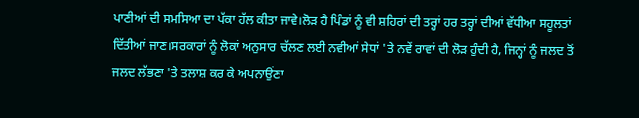ਪਾਣੀਆਂ ਦੀ ਸਮਸਿਆ ਦਾ ਪੱਕਾ ਹੱਲ ਕੀਤਾ ਜਾਵੇ।ਲੋੜ ਹੈ ਪਿੰਡਾਂ ਨੂੰ ਵੀ ਸ਼ਹਿਰਾਂ ਦੀ ਤਰ੍ਹਾਂ ਹਰ ਤਰ੍ਹਾਂ ਦੀਆਂ ਵੱਧੀਆ ਸਹੂਲਤਾਂ ਦਿੱਤੀਆਂ ਜਾਣ।ਸਰਕਾਰਾਂ ਨੂੰ ਲੋਕਾਂ ਅਨੁਸਾਰ ਚੱਲਣ ਲਈ ਨਵੀਆਂ ਸੇਧਾਂ 'ਤੇ ਨਵੇਂ ਰਾਵਾਂ ਦੀ ਲੋੜ ਹੁੰਦੀ ਹੈ, ਜਿਨ੍ਹਾਂ ਨੂੰ ਜਲਦ ਤੋਂ ਜਲਦ ਲੱਭਣਾ 'ਤੇ ਤਲਾਸ਼ ਕਰ ਕੇ ਅਪਨਾਉਂਣਾ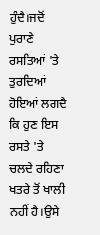ਹੁੰਦੈ।ਜਦੋਂ ਪੁਰਾਣੇ ਰਸਤਿਆਂ 'ਤੇ ਤੁਰਦਿਆਂ ਹੋਇਆਂ ਲਗਦੈ ਕਿ ਹੁਣ ਇਸ ਰਸਤੇ 'ਤੇ ਚਲਦੇ ਰਹਿਣਾ ਖਤਰੇ ਤੋਂ ਖਾਲੀ ਨਹੀਂ ਹੈ।ਉਸੇ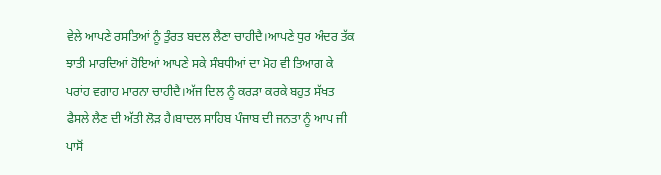ਵੇਲੇ ਆਪਣੇ ਰਸਤਿਆਂ ਨੂੰ ਤੁੰਰਤ ਬਦਲ ਲੈਣਾ ਚਾਹੀਦੈ।ਆਪਣੇ ਧੁਰ ਅੰਦਰ ਤੱਕ ਝਾਤੀ ਮਾਰਦਿਆਂ ਹੋਇਆਂ ਆਪਣੇ ਸਕੇ ਸੰਬਧੀਆਂ ਦਾ ਮੋਹ ਵੀ ਤਿਆਗ ਕੇ ਪਰਾਂਹ ਵਗਾਹ ਮਾਰਨਾ ਚਾਹੀਦੈ।ਅੱਜ ਦਿਲ ਨੂੰ ਕਰੜਾ ਕਰਕੇ ਬਹੁਤ ਸੱਖਤ ਫੈਸਲੇ ਲੈਣ ਦੀ ਅੱਤੀ ਲੋੜ ਹੈ।ਬਾਦਲ ਸਾਹਿਬ ਪੰਜਾਬ ਦੀ ਜਨਤਾ ਨੂੰ ਆਪ ਜੀ ਪਾਸੋਂ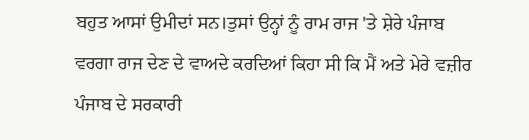ਬਹੁਤ ਆਸਾਂ ਉਮੀਦਾਂ ਸਨ।ਤੁਸਾਂ ਉਨ੍ਹਾਂ ਨੂੰ ਰਾਮ ਰਾਜ 'ਤੇ ਸ਼ੇਰੇ ਪੰਜਾਬ ਵਰਗਾ ਰਾਜ ਦੇਣ ਦੇ ਵਾਅਦੇ ਕਰਦਿਆਂ ਕਿਹਾ ਸੀ ਕਿ ਮੈਂ ਅਤੇ ਮੇਰੇ ਵਜ਼ੀਰ ਪੰਜਾਬ ਦੇ ਸਰਕਾਰੀ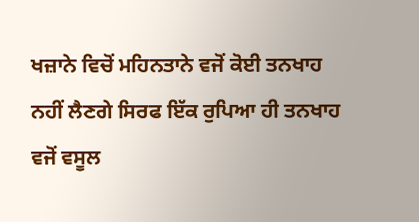ਖਜ਼ਾਨੇ ਵਿਚੋਂ ਮਹਿਨਤਾਨੇ ਵਜੋਂ ਕੋਈ ਤਨਖਾਹ ਨਹੀਂ ਲੈਣਗੇ ਸਿਰਫ ਇੱਕ ਰੁਪਿਆ ਹੀ ਤਨਖਾਹ ਵਜੋਂ ਵਸੂਲ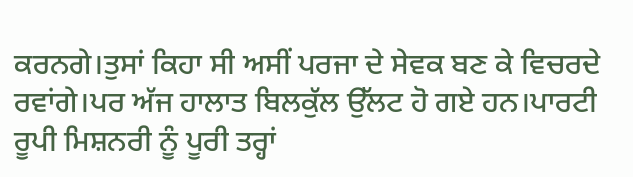ਕਰਨਗੇ।ਤੁਸਾਂ ਕਿਹਾ ਸੀ ਅਸੀਂ ਪਰਜਾ ਦੇ ਸੇਵਕ ਬਣ ਕੇ ਵਿਚਰਦੇ ਰਵਾਂਗੇ।ਪਰ ਅੱਜ ਹਾਲਾਤ ਬਿਲਕੁੱਲ ਉੱਲਟ ਹੋ ਗਏ ਹਨ।ਪਾਰਟੀ ਰੂਪੀ ਮਿਸ਼ਨਰੀ ਨੂੰ ਪੂਰੀ ਤਰ੍ਹਾਂ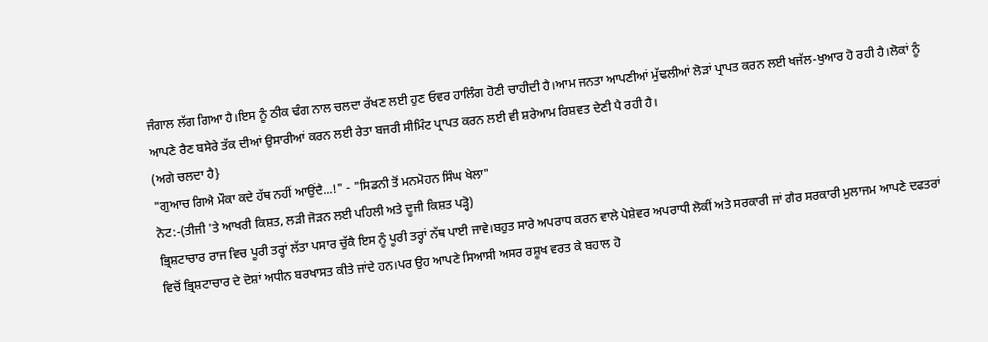ਜੰਗਾਲ ਲੱਗ ਗਿਆ ਹੈ।ਇਸ ਨੂੰ ਠੀਕ ਢੰਗ ਨਾਲ ਚਲਦਾ ਰੱਖਣ ਲਈ ਹੁਣ ਓਵਰ ਹਾਲਿੰਗ ਹੋਣੀ ਚਾਹੀਦੀ ਹੈ।ਆਮ ਜਨਤਾ ਆਪਣੀਆਂ ਮੁੱਢਲੀਆਂ ਲੋੜਾਂ ਪ੍ਰਾਪਤ ਕਰਨ ਲਈ ਖਜੱਲ-ਖੁਆਰ ਹੋ ਰਹੀ ਹੈ।ਲੋਕਾਂ ਨੂੰ ਆਪਣੇ ਰੈਣ ਬਸੇਰੇ ਤੱਕ ਦੀਆਂ ਉਸਾਰੀਆਂ ਕਰਨ ਲਈ ਰੇਤਾ ਬਜਰੀ ਸੀਮਿੰਟ ਪ੍ਰਾਪਤ ਕਰਨ ਲਈ ਵੀ ਸ਼ਰੇਆਮ ਰਿਸ਼ਵਤ ਦੇਣੀ ਪੈ ਰਹੀ ਹੈ।
(ਅਗੇ ਚਲਦਾ ਹੈ}
"ਗੁਆਚ ਗਿਐ ਮੌਕਾ ਕਦੇ ਹੱਥ ਨਹੀਂ ਆਉਂਦੈ...!" - "ਸਿਡਨੀ ਤੋਂ ਮਨਮੋਹਨ ਸਿੰਘ ਖੇਲਾ"
ਨੋਟ:-(ਤੀਜੀ 'ਤੇ ਆਖਰੀ ਕਿਸ਼ਤ, ਲੜੀ ਜੋੜਨ ਲਈ ਪਹਿਲੀ ਅਤੇ ਦੂਜੀ ਕਿਸ਼ਤ ਪੜ੍ਹੋ)
ਭ੍ਰਿਸ਼ਟਾਚਾਰ ਰਾਜ ਵਿਚ ਪੂਰੀ ਤਰ੍ਹਾਂ ਲੱਤਾ ਪਸਾਰ ਚੁੱਕੈ ਇਸ ਨੂੰ ਪੂਰੀ ਤਰ੍ਹਾਂ ਨੱਥ ਪਾਈ ਜਾਵੇ।ਬਹੁਤ ਸਾਰੇ ਅਪਰਾਧ ਕਰਨ ਵਾਲੇ ਪੇਸ਼ੇਵਰ ਅਪਰਾਧੀ ਲੋਕੀਂ ਅਤੇ ਸਰਕਾਰੀ ਜਾਂ ਗੈਰ ਸਰਕਾਰੀ ਮੁਲਾਜਮ ਆਪਣੇ ਦਫਤਰਾਂ ਵਿਚੋਂ ਭ੍ਰਿਸ਼ਟਾਚਾਰ ਦੇ ਦੋਸ਼ਾਂ ਅਧੀਨ ਬਰਖਾਸਤ ਕੀਤੇ ਜਾਂਦੇ ਹਨ।ਪਰ ਉਹ ਆਪਣੇ ਸਿਆਸੀ ਅਸਰ ਰਸ਼ੂਖ ਵਰਤ ਕੇ ਬਹਾਲ ਹੋ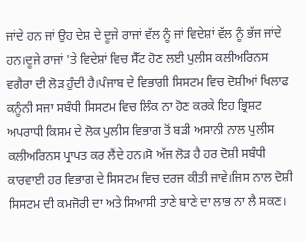ਜਾਂਦੇ ਹਨ ਜਾਂ ਉਹ ਦੇਸ਼ ਦੇ ਦੂਜੇ ਰਾਜਾਂ ਵੱਲ ਨੂੰ ਜਾਂ ਵਿਦੇਸ਼ਾਂ ਵੱਲ ਨੂੰ ਭੱਜ ਜਾਂਦੇ ਹਨ।ਦੂਜੇ ਰਾਜਾਂ 'ਤੇ ਵਿਦੇਸ਼ਾਂ ਵਿਚ ਸੈੱਟ ਹੋਣ ਲਈ ਪੁਲੀਸ ਕਲੀਅਰਿਨਸ ਵਗੈਰਾ ਦੀ ਲੋੜ ਹੁੰਦੀ ਹੈ।ਪੰਜਾਬ ਦੇ ਵਿਭਾਗੀ ਸਿਸਟਮ ਵਿਚ ਦੋਸ਼ੀਆਂ ਖਿਲਾਫ ਕਨੂੰਨੀ ਸਜਾ ਸਬੰਧੀ ਸਿਸਟਮ ਵਿਚ ਲਿੰਕ ਨਾ ਹੋਣ ਕਰਕੇ ਇਹ ਭ੍ਰਿਸ਼ਟ ਅਪਰਾਧੀ ਕਿਸਮ ਦੇ ਲੋਕ ਪੁਲੀਸ ਵਿਭਾਗ ਤੋਂ ਬੜੀ ਅਸਾਨੀ ਨਾਲ ਪੁਲੀਸ ਕਲੀਅਰਿਨਸ ਪ੍ਰਾਪਤ ਕਰ ਲੈਂਦੇ ਹਨ।ਸੋ ਅੱਜ ਲੋੜ ਹੈ ਹਰ ਦੋਸ਼ੀ ਸਬੰਧੀ ਕਾਰਵਾਈ ਹਰ ਵਿਭਾਗ ਦੇ ਸਿਸਟਮ ਵਿਚ ਦਰਜ ਕੀਤੀ ਜਾਵੇ।ਜਿਸ ਨਾਲ ਦੋਸ਼ੀ ਸਿਸਟਮ ਦੀ ਕਮਜੋਰੀ ਦਾ ਅਤੇ ਸਿਆਸੀ ਤਾਣੇ ਬਾਣੇ ਦਾ ਲਾਭ ਨਾ ਲੈ ਸਕਣ।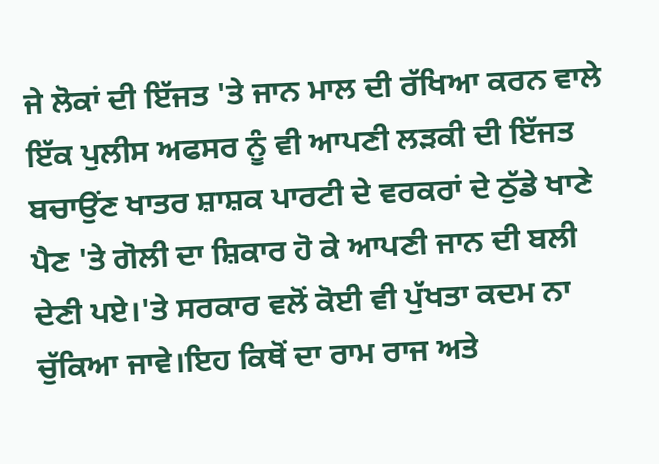ਜੇ ਲੋਕਾਂ ਦੀ ਇੱਜਤ 'ਤੇ ਜਾਨ ਮਾਲ ਦੀ ਰੱਖਿਆ ਕਰਨ ਵਾਲੇ ਇੱਕ ਪੁਲੀਸ ਅਫਸਰ ਨੂੰ ਵੀ ਆਪਣੀ ਲੜਕੀ ਦੀ ਇੱਜਤ ਬਚਾਉਂਣ ਖਾਤਰ ਸ਼ਾਸ਼ਕ ਪਾਰਟੀ ਦੇ ਵਰਕਰਾਂ ਦੇ ਠੁੱਡੇ ਖਾਣੇ ਪੈਣ 'ਤੇ ਗੋਲੀ ਦਾ ਸ਼ਿਕਾਰ ਹੋ ਕੇ ਆਪਣੀ ਜਾਨ ਦੀ ਬਲੀ ਦੇਣੀ ਪਏ।'ਤੇ ਸਰਕਾਰ ਵਲੋਂ ਕੋਈ ਵੀ ਪੁੱਖਤਾ ਕਦਮ ਨਾ ਚੁੱਕਿਆ ਜਾਵੇ।ਇਹ ਕਿਥੋਂ ਦਾ ਰਾਮ ਰਾਜ ਅਤੇ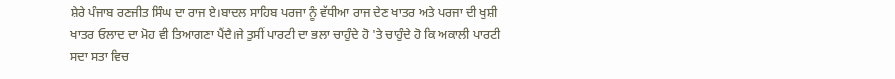ਸ਼ੇਰੇ ਪੰਜਾਬ ਰਣਜੀਤ ਸਿੰਘ ਦਾ ਰਾਜ ਏ।ਬਾਦਲ ਸਾਹਿਬ ਪਰਜਾ ਨੂੰ ਵੱਧੀਆ ਰਾਜ ਦੇਣ ਖਾਤਰ ਅਤੇ ਪਰਜਾ ਦੀ ਖੁਸ਼ੀ ਖਾਤਰ ਓਲਾਦ ਦਾ ਮੋਹ ਵੀ ਤਿਆਗਣਾ ਪੈਂਦੈ।ਜੇ ਤੁਸੀਂ ਪਾਰਟੀ ਦਾ ਭਲਾ ਚਾਹੁੰਦੇ ਹੋ 'ਤੇ ਚਾਹੁੰਦੇ ਹੋ ਕਿ ਅਕਾਲੀ ਪਾਰਟੀ ਸਦਾ ਸਤਾ ਵਿਚ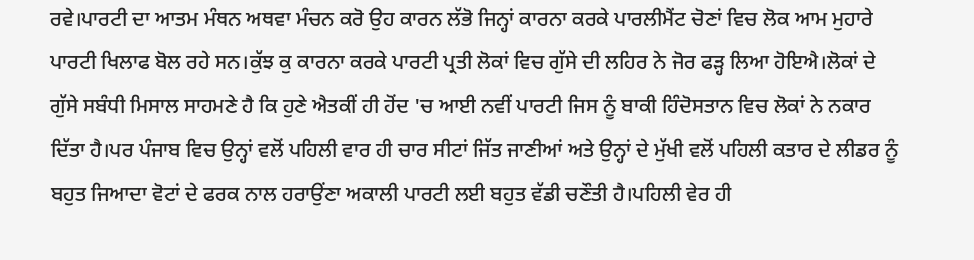ਰਵੇ।ਪਾਰਟੀ ਦਾ ਆਤਮ ਮੰਥਨ ਅਥਵਾ ਮੰਚਨ ਕਰੋ ਉਹ ਕਾਰਨ ਲੱਭੋ ਜਿਨ੍ਹਾਂ ਕਾਰਨਾ ਕਰਕੇ ਪਾਰਲੀਮੈਂਟ ਚੋਣਾਂ ਵਿਚ ਲੋਕ ਆਮ ਮੁਹਾਰੇ ਪਾਰਟੀ ਖਿਲਾਫ ਬੋਲ ਰਹੇ ਸਨ।ਕੁੱਝ ਕੁ ਕਾਰਨਾ ਕਰਕੇ ਪਾਰਟੀ ਪ੍ਰਤੀ ਲੋਕਾਂ ਵਿਚ ਗੁੱਸੇ ਦੀ ਲਹਿਰ ਨੇ ਜੋਰ ਫੜ੍ਹ ਲਿਆ ਹੋਇਐ।ਲੋਕਾਂ ਦੇ ਗੁੱਸੇ ਸਬੰਧੀ ਮਿਸਾਲ ਸਾਹਮਣੇ ਹੈ ਕਿ ਹੁਣੇ ਐਤਕੀਂ ਹੀ ਹੋਂਦ 'ਚ ਆਈ ਨਵੀਂ ਪਾਰਟੀ ਜਿਸ ਨੂੰ ਬਾਕੀ ਹਿੰਦੋਸਤਾਨ ਵਿਚ ਲੋਕਾਂ ਨੇ ਨਕਾਰ ਦਿੱਤਾ ਹੈ।ਪਰ ਪੰਜਾਬ ਵਿਚ ਉਨ੍ਹਾਂ ਵਲੋਂ ਪਹਿਲੀ ਵਾਰ ਹੀ ਚਾਰ ਸੀਟਾਂ ਜਿੱਤ ਜਾਣੀਆਂ ਅਤੇ ਉਨ੍ਹਾਂ ਦੇ ਮੁੱਖੀ ਵਲੋਂ ਪਹਿਲੀ ਕਤਾਰ ਦੇ ਲੀਡਰ ਨੂੰ ਬਹੁਤ ਜਿਆਦਾ ਵੋਟਾਂ ਦੇ ਫਰਕ ਨਾਲ ਹਰਾਉਂਣਾ ਅਕਾਲੀ ਪਾਰਟੀ ਲਈ ਬਹੁਤ ਵੱਡੀ ਚਣੌਤੀ ਹੈ।ਪਹਿਲੀ ਵੇਰ ਹੀ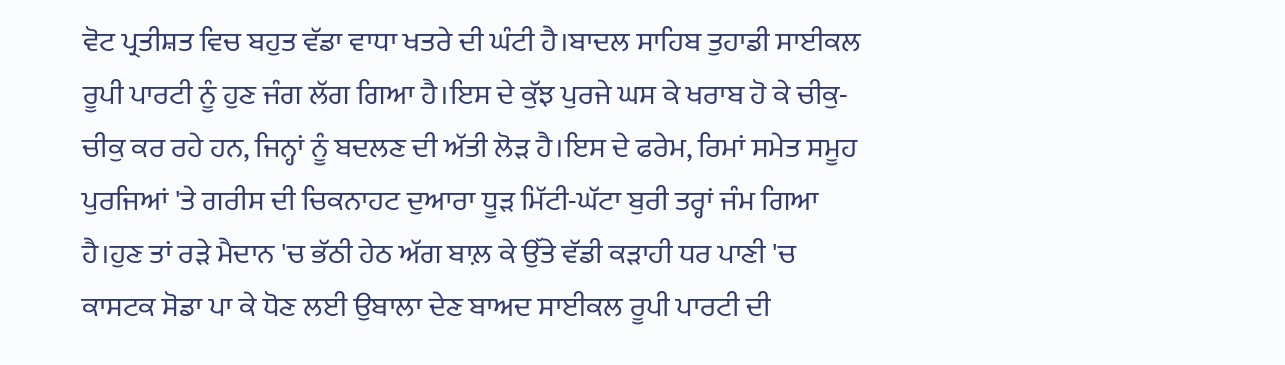ਵੋਟ ਪ੍ਰਤੀਸ਼ਤ ਵਿਚ ਬਹੁਤ ਵੱਡਾ ਵਾਧਾ ਖਤਰੇ ਦੀ ਘੰਟੀ ਹੈ।ਬਾਦਲ ਸਾਹਿਬ ਤੁਹਾਡੀ ਸਾਈਕਲ ਰੂਪੀ ਪਾਰਟੀ ਨੂੰ ਹੁਣ ਜੰਗ ਲੱਗ ਗਿਆ ਹੈ।ਇਸ ਦੇ ਕੁੱਝ ਪੁਰਜੇ ਘਸ ਕੇ ਖਰਾਬ ਹੋ ਕੇ ਚੀਕੁ-ਚੀਕੁ ਕਰ ਰਹੇ ਹਨ, ਜਿਨ੍ਹਾਂ ਨੂੰ ਬਦਲਣ ਦੀ ਅੱਤੀ ਲੋੜ ਹੈ।ਇਸ ਦੇ ਫਰੇਮ, ਰਿਮਾਂ ਸਮੇਤ ਸਮੂਹ ਪੁਰਜਿਆਂ 'ਤੇ ਗਰੀਸ ਦੀ ਚਿਕਨਾਹਟ ਦੁਆਰਾ ਧੂੜ ਮਿੱਟੀ-ਘੱਟਾ ਬੁਰੀ ਤਰ੍ਹਾਂ ਜੰਮ ਗਿਆ ਹੈ।ਹੁਣ ਤਾਂ ਰੜੇ ਮੈਦਾਨ 'ਚ ਭੱਠੀ ਹੇਠ ਅੱਗ ਬਾਲ਼ ਕੇ ਉੱਤੇ ਵੱਡੀ ਕੜਾਹੀ ਧਰ ਪਾਣੀ 'ਚ ਕਾਸਟਕ ਸੋਡਾ ਪਾ ਕੇ ਧੋਣ ਲਈ ਉਬਾਲਾ ਦੇਣ ਬਾਅਦ ਸਾਈਕਲ ਰੂਪੀ ਪਾਰਟੀ ਦੀ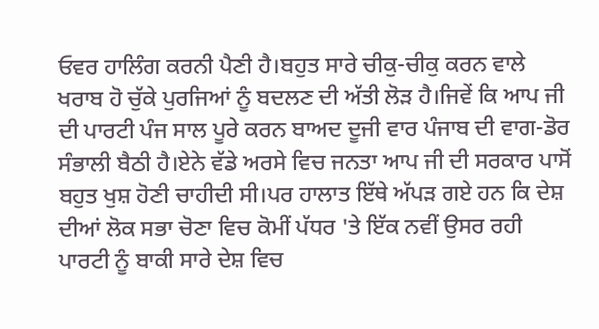ਓਵਰ ਹਾਲਿੰਗ ਕਰਨੀ ਪੈਣੀ ਹੈ।ਬਹੁਤ ਸਾਰੇ ਚੀਕੁ-ਚੀਕੁ ਕਰਨ ਵਾਲੇ ਖਰਾਬ ਹੋ ਚੁੱਕੇ ਪੁਰਜਿਆਂ ਨੂੰ ਬਦਲਣ ਦੀ ਅੱਤੀ ਲੋੜ ਹੈ।ਜਿਵੇਂ ਕਿ ਆਪ ਜੀ ਦੀ ਪਾਰਟੀ ਪੰਜ ਸਾਲ ਪੂਰੇ ਕਰਨ ਬਾਅਦ ਦੂਜੀ ਵਾਰ ਪੰਜਾਬ ਦੀ ਵਾਗ-ਡੋਰ ਸੰਭਾਲੀ ਬੈਠੀ ਹੈ।ਏਨੇ ਵੱਡੇ ਅਰਸੇ ਵਿਚ ਜਨਤਾ ਆਪ ਜੀ ਦੀ ਸਰਕਾਰ ਪਾਸੋਂ ਬਹੁਤ ਖੁਸ਼ ਹੋਣੀ ਚਾਹੀਦੀ ਸੀ।ਪਰ ਹਾਲਾਤ ਇੱਥੇ ਅੱਪੜ ਗਏ ਹਨ ਕਿ ਦੇਸ਼ ਦੀਆਂ ਲੋਕ ਸਭਾ ਚੋਣਾ ਵਿਚ ਕੋਮੀਂ ਪੱਧਰ 'ਤੇ ਇੱਕ ਨਵੀਂ ਉਸਰ ਰਹੀ ਪਾਰਟੀ ਨੂੰ ਬਾਕੀ ਸਾਰੇ ਦੇਸ਼ ਵਿਚ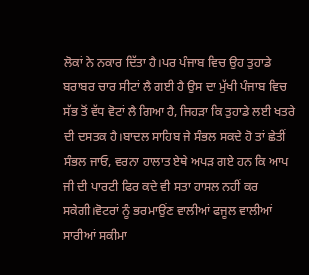ਲੋਕਾਂ ਨੇ ਨਕਾਰ ਦਿੱਤਾ ਹੈ।ਪਰ ਪੰਜਾਬ ਵਿਚ ਉਹ ਤੁਹਾਡੇ ਬਰਾਬਰ ਚਾਰ ਸੀਟਾਂ ਲੈ ਗਈ ਹੈ ਉਸ ਦਾ ਮੁੱਖੀ ਪੰਜਾਬ ਵਿਚ ਸੱਭ ਤੋਂ ਵੱਧ ਵੋਟਾਂ ਲੈ ਗਿਆ ਹੈ, ਜਿਹੜਾ ਕਿ ਤੁਹਾਡੇ ਲਈ ਖਤਰੇ ਦੀ ਦਸਤਕ ਹੈ।ਬਾਦਲ ਸਾਹਿਬ ਜੇ ਸੰਭਲ ਸਕਦੇ ਹੋ ਤਾਂ ਛੇਤੀਂ ਸੰਭਲ ਜਾਓ, ਵਰਨਾ ਹਾਲਾਤ ਏਥੇ ਅਪੜ ਗਏ ਹਨ ਕਿ ਆਪ ਜੀ ਦੀ ਪਾਰਟੀ ਫਿਰ ਕਦੇ ਵੀ ਸਤਾ ਹਾਸਲ ਨਹੀਂ ਕਰ ਸਕੇਗੀ।ਵੋਟਰਾਂ ਨੂੰ ਭਰਮਾਉਂਣ ਵਾਲੀਆਂ ਫਜੂਲ ਵਾਲੀਆਂ ਸਾਰੀਆਂ ਸਕੀਮਾ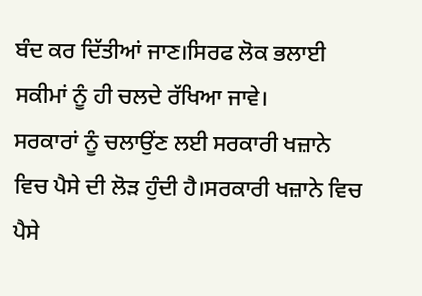ਬੰਦ ਕਰ ਦਿੱਤੀਆਂ ਜਾਣ।ਸਿਰਫ ਲੋਕ ਭਲਾਈ ਸਕੀਮਾਂ ਨੂੰ ਹੀ ਚਲਦੇ ਰੱਖਿਆ ਜਾਵੇ।
ਸਰਕਾਰਾਂ ਨੂੰ ਚਲਾਉਂਣ ਲਈ ਸਰਕਾਰੀ ਖਜ਼ਾਨੇ ਵਿਚ ਪੈਸੇ ਦੀ ਲੋੜ ਹੁੰਦੀ ਹੈ।ਸਰਕਾਰੀ ਖਜ਼ਾਨੇ ਵਿਚ ਪੈਸੇ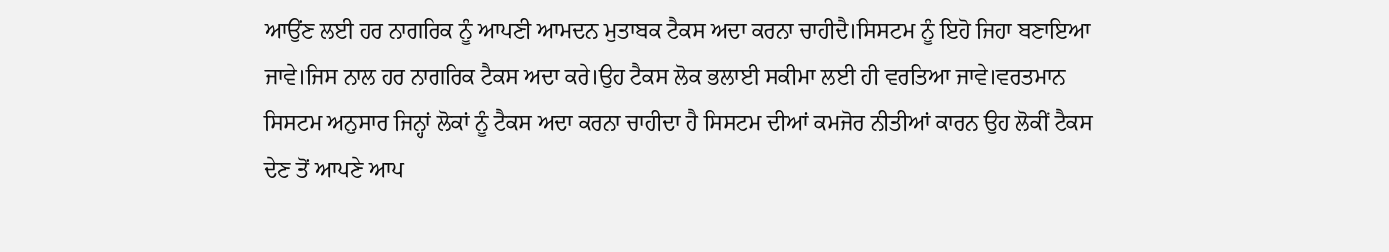ਆਉਂਣ ਲਈ ਹਰ ਨਾਗਰਿਕ ਨੂੰ ਆਪਣੀ ਆਮਦਨ ਮੁਤਾਬਕ ਟੈਕਸ ਅਦਾ ਕਰਨਾ ਚਾਹੀਦੈ।ਸਿਸਟਮ ਨੂੰ ਇਹੋ ਜਿਹਾ ਬਣਾਇਆ ਜਾਵੇ।ਜਿਸ ਨਾਲ ਹਰ ਨਾਗਰਿਕ ਟੈਕਸ ਅਦਾ ਕਰੇ।ਉਹ ਟੈਕਸ ਲੋਕ ਭਲਾਈ ਸਕੀਮਾ ਲਈ ਹੀ ਵਰਤਿਆ ਜਾਵੇ।ਵਰਤਮਾਨ ਸਿਸਟਮ ਅਨੁਸਾਰ ਜਿਨ੍ਹਾਂ ਲੋਕਾਂ ਨੂੰ ਟੈਕਸ ਅਦਾ ਕਰਨਾ ਚਾਹੀਦਾ ਹੈ ਸਿਸਟਮ ਦੀਆਂ ਕਮਜੋਰ ਨੀਤੀਆਂ ਕਾਰਨ ਉਹ ਲੋਕੀਂ ਟੈਕਸ ਦੇਣ ਤੋਂ ਆਪਣੇ ਆਪ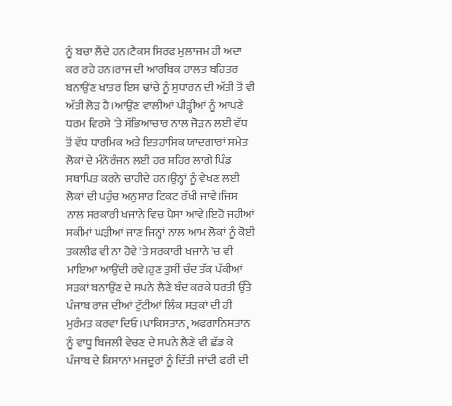ਨੂੰ ਬਚਾ ਲੈਂਦੇ ਹਨ।ਟੈਕਸ ਸਿਰਫ ਮੁਲਾਜਮ ਹੀ ਅਦਾ ਕਰ ਰਹੇ ਹਨ।ਰਾਜ ਦੀ ਆਰਥਿਕ ਹਾਲਤ ਬਹਿਤਰ ਬਨਾਉਂਣ ਖਾਤਰ ਇਸ ਢਾਂਚੇ ਨੂੰ ਸੁਧਾਰਨ ਦੀ ਅੱਤੀ ਤੋਂ ਵੀ ਅੱਤੀ ਲੋੜ ਹੈ।ਆਉਂਣ ਵਾਲੀਆਂ ਪੀੜ੍ਹੀਆਂ ਨੂੰ ਆਪਣੇ ਧਰਮ ਵਿਰਸੇ 'ਤੇ ਸੱਭਿਆਚਾਰ ਨਾਲ ਜੋੜਨ ਲਈ ਵੱਧ ਤੋਂ ਵੱਧ ਧਾਰਮਿਕ ਅਤੇ ਇਤਹਾਸਿਕ ਯਾਦਗਾਰਾਂ ਸਮੇਤ ਲੋਕਾਂ ਦੇ ਮੰਨੋਰੰਜਨ ਲਈ ਹਰ ਸ਼ਹਿਰ ਲਾਗੇ ਪਿੰਡ ਸਥਾਪਿਤ ਕਰਨੇ ਚਾਹੀਦੇ ਹਨ।ਉਨ੍ਹਾਂ ਨੂੰ ਵੇਖਣ ਲਈ ਲੋਕਾਂ ਦੀ ਪਹੁੰਚ ਅਨੁਸਾਰ ਟਿਕਟ ਰੱਖੀ ਜਾਵੇ।ਜਿਸ ਨਾਲ ਸਰਕਾਰੀ ਖਜਾਨੇ ਵਿਚ ਪੈਸਾ ਆਵੇ।ਇਹੋ ਜਹੀਆਂ ਸਕੀਮਾਂ ਘੜੀਆਂ ਜਾਣ ਜਿਨ੍ਹਾਂ ਨਾਲ ਆਮ ਲੋਕਾਂ ਨੂੰ ਕੋਈ ਤਕਲੀਫ ਵੀ ਨਾ ਹੋਵੇ 'ਤੇ ਸਰਕਾਰੀ ਖਜਾਨੇ 'ਚ ਵੀ ਮਾਇਆ ਆਉਂਦੀ ਰਵੇ।ਹੁਣ ਤੁਸੀਂ ਚੰਦ ਤੱਕ ਪੱਕੀਆਂ ਸੜਕਾਂ ਬਨਾਉਂਣ ਦੇ ਸਪਨੇ ਲੈਣੇ ਬੰਦ ਕਰਕੇ ਧਰਤੀ ਉੱਤੇ ਪੰਜਾਬ ਰਾਜ ਦੀਆਂ ਟੁੱਟੀਆਂ ਲਿੰਕ ਸੜਕਾਂ ਦੀ ਹੀ ਮੁਰੰਮਤ ਕਰਵਾ ਦਿਓ।ਪਾਕਿਸਤਾਨ, ਅਫਗਾਨਿਸਤਾਨ ਨੂੰ ਵਾਧੂ ਬਿਜਲੀ ਵੇਚਣ ਦੇ ਸਪਨੇ ਲੈਣੇ ਵੀ ਛੱਡ ਕੇ ਪੰਜਾਬ ਦੇ ਕਿਸਾਨਾਂ ਮਜਦੂਰਾਂ ਨੂੰ ਦਿੱਤੀ ਜਾਂਦੀ ਫਰੀ ਦੀ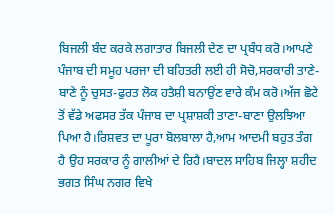ਬਿਜਲੀ ਬੰਦ ਕਰਕੇ ਲਗਾਤਾਰ ਬਿਜਲੀ ਦੇਣ ਦਾ ਪ੍ਰਬੰਧ ਕਰੋ।ਆਪਣੇ ਪੰਜਾਬ ਦੀ ਸਮੂਹ ਪਰਜਾ ਦੀ ਬਹਿਤਰੀ ਲਈ ਹੀ ਸੋਚੋ,ਸਰਕਾਰੀ ਤਾਣੇ-ਬਾਣੇ ਨੂੰ ਚੁਸਤ-ਫੁਰਤ ਲੋਕ ਹਤੈਸ਼ੀ ਬਨਾਉਂਣ ਵਾਰੇ ਕੰਮ ਕਰੋ।ਅੱਜ ਛੋਟੇ ਤੋਂ ਵੱਡੇ ਅਫਸਰ ਤੱਕ ਪੰਜਾਬ ਦਾ ਪ੍ਰਸ਼ਾਸ਼ਕੀ ਤਾਣਾ-ਬਾਣਾ ਉਲਝਿਆ ਪਿਆ ਹੈ।ਰਿਸ਼ਵਤ ਦਾ ਪੂਰਾ ਬੋਲਬਾਲਾ ਹੈ,ਆਮ ਆਦਮੀ ਬਹੁਤ ਤੰਗ ਹੈ ਉਹ ਸਰਕਾਰ ਨੂੰ ਗਾਲੀਆਂ ਦੇ ਰਿਹੈ।ਬਾਦਲ ਸਾਹਿਬ ਜਿਲ੍ਹਾ ਸ਼ਹੀਦ ਭਗਤ ਸਿੰਘ ਨਗਰ ਵਿਖੇ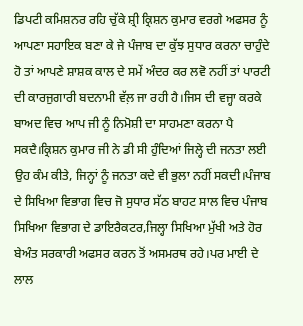ਡਿਪਟੀ ਕਮਿਸ਼ਨਰ ਰਹਿ ਚੁੱਕੇ ਸ਼੍ਰੀ ਕ੍ਰਿਸ਼ਨ ਕੁਮਾਰ ਵਰਗੇ ਅਫਸਰ ਨੂੰ ਆਪਣਾ ਸਹਾਇਕ ਬਣਾ ਕੇ ਜੇ ਪੰਜਾਬ ਦਾ ਕੁੱਝ ਸੁਧਾਰ ਕਰਨਾ ਚਾਹੁੰਦੇ ਹੋ ਤਾਂ ਆਪਣੇ ਸ਼ਾਸ਼ਕ ਕਾਲ ਦੇ ਸਮੇਂ ਅੰਦਰ ਕਰ ਲਵੋ ਨਹੀਂ ਤਾਂ ਪਾਰਟੀ ਦੀ ਕਾਰਜੁਗਾਰੀ ਬਦਨਾਮੀ ਵੱਲ਼ ਜਾ ਰਹੀ ਹੈ।ਜਿਸ ਦੀ ਵਜ੍ਹਾ ਕਰਕੇ ਬਾਅਦ ਵਿਚ ਆਪ ਜੀ ਨੂੰ ਨਿਮੋਸ਼ੀ ਦਾ ਸਾਹਮਣਾ ਕਰਨਾ ਪੈ ਸਕਦੈ।ਕ੍ਰਿਸ਼ਨ ਕੁਮਾਰ ਜੀ ਨੇ ਡੀ ਸੀ ਹੁੰਦਿਆਂ ਜਿਲ੍ਹੇ ਦੀ ਜਨਤਾ ਲਈ ਉਹ ਕੰਮ ਕੀਤੇ, ਜਿਨ੍ਹਾਂ ਨੂੰ ਜਨਤਾ ਕਦੇ ਵੀ ਭੁਲਾ ਨਹੀਂ ਸਕਦੀ।ਪੰਜਾਬ ਦੇ ਸਿਖਿਆ ਵਿਭਾਗ ਵਿਚ ਜੋ ਸੁਧਾਰ ਸੱਠ ਬਾਹਟ ਸਾਲ ਵਿਚ ਪੰਜਾਬ ਸਿਖਿਆ ਵਿਭਾਗ ਦੇ ਡਾਇਰੈਕਟਰ,ਜਿਲ੍ਹਾ ਸਿਖਿਆ ਮੁੱਖੀ ਅਤੇ ਹੋਰ ਬੇਅੰਤ ਸਰਕਾਰੀ ਅਫਸਰ ਕਰਨ ਤੋਂ ਅਸਮਰਥ ਰਹੇ।ਪਰ ਮਾਈ ਦੇ ਲਾਲ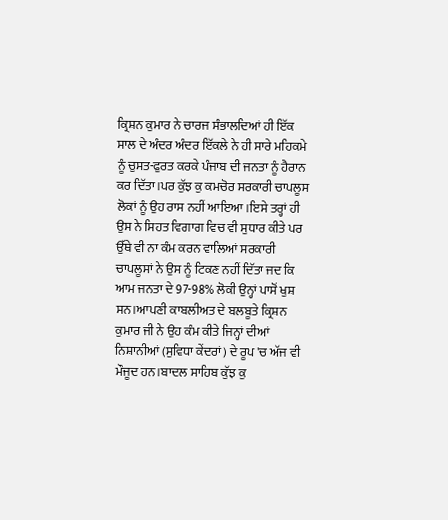ਕ੍ਰਿਸ਼ਨ ਕੁਮਾਰ ਨੇ ਚਾਰਜ ਸੰਭਾਲਦਿਆਂ ਹੀ ਇੱਕ ਸਾਲ ਦੇ ਅੰਦਰ ਅੰਦਰ ਇੱਕਲੇ ਨੇ ਹੀ ਸਾਰੇ ਮਹਿਕਮੇ ਨੂੰ ਚੁਸਤ-ਫੁਰਤ ਕਰਕੇ ਪੰਜਾਬ ਦੀ ਜਨਤਾ ਨੂੰ ਹੈਰਾਨ ਕਰ ਦਿੱਤਾ।ਪਰ ਕੁੱਝ ਕੁ ਕਮਚੋਰ ਸਰਕਾਰੀ ਚਾਪਲੂਸ ਲੋਕਾਂ ਨੂੰ ਉਹ ਰਾਸ ਨਹੀਂ ਆਇਆ।ਇਸੇ ਤਰ੍ਹਾਂ ਹੀ ਉਸ ਨੇ ਸਿਹਤ ਵਿਗਾਗ ਵਿਚ ਵੀ ਸੁਧਾਰ ਕੀਤੇ ਪਰ ਉੱਥੇ ਵੀ ਨਾ ਕੰਮ ਕਰਨ ਵਾਲਿਆਂ ਸਰਕਾਰੀ ਚਾਪਲੂਸਾਂ ਨੇ ਉਸ ਨੂੰ ਟਿਕਣ ਨਹੀਂ ਦਿੱਤਾ ਜਦ ਕਿ ਆਮ ਜਨਤਾ ਦੇ 97-98% ਲੋਕੀ ਉਨ੍ਹਾਂ ਪਾਸੋਂ ਖੁਸ਼ ਸਨ।ਆਪਣੀ ਕਾਬਲੀਅਤ ਦੇ ਬਲਬੂਤੇ ਕ੍ਰਿਸ਼ਨ ਕੁਮਾਰ ਜੀ ਨੇ ਉਹ ਕੰਮ ਕੀਤੇ ਜਿਨ੍ਹਾਂ ਦੀਆਂ ਨਿਸ਼ਾਨੀਆਂ (ਸੁਵਿਧਾ ਕੇਂਦਰਾਂ) ਦੇ ਰੂਪ 'ਚ ਅੱਜ ਵੀ ਮੌਜੂਦ ਹਨ।ਬਾਦਲ ਸਾਹਿਬ ਕੁੱਝ ਕੁ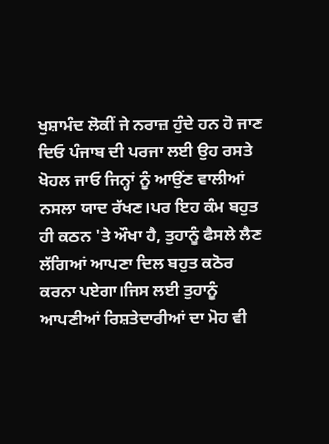ਖੁਸ਼ਾਮੰਦ ਲੋਕੀਂ ਜੇ ਨਰਾਜ਼ ਹੁੰਦੇ ਹਨ ਹੋ ਜਾਣ ਦਿਓ ਪੰਜਾਬ ਦੀ ਪਰਜਾ ਲਈ ਉਹ ਰਸਤੇ ਖੋਹਲ ਜਾਓ ਜਿਨ੍ਹਾਂ ਨੂੰ ਆਉਂਣ ਵਾਲੀਆਂ ਨਸਲਾ ਯਾਦ ਰੱਖਣ।ਪਰ ਇਹ ਕੰਮ ਬਹੁਤ ਹੀ ਕਠਨ 'ਤੇ ਔਖਾ ਹੈ, ਤੁਹਾਨੂੰ ਫੈਸਲੇ ਲੈਣ ਲੱਗਿਆਂ ਆਪਣਾ ਦਿਲ ਬਹੁਤ ਕਠੋਰ ਕਰਨਾ ਪਏਗਾ।ਜਿਸ ਲਈ ਤੁਹਾਨੂੰ ਆਪਣੀਆਂ ਰਿਸ਼ਤੇਦਾਰੀਆਂ ਦਾ ਮੋਹ ਵੀ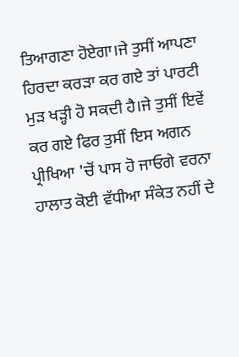ਤਿਆਗਣਾ ਹੋਏਗਾ।ਜੇ ਤੁਸੀਂ ਆਪਣਾ ਹਿਰਦਾ ਕਰੜਾ ਕਰ ਗਏ ਤਾਂ ਪਾਰਟੀ ਮੁੜ ਖੜ੍ਹੀ ਹੋ ਸਕਦੀ ਹੈ।ਜੇ ਤੁਸੀਂ ਇਵੇਂ ਕਰ ਗਏ ਫਿਰ ਤੁਸੀਂ ਇਸ ਅਗਨ ਪ੍ਰੀਖਿਆ 'ਚੋਂ ਪਾਸ ਹੋ ਜਾਓਗੇ ਵਰਨਾ ਹਾਲਾਤ ਕੋਈ ਵੱਧੀਆ ਸੰਕੇਤ ਨਹੀਂ ਦੇ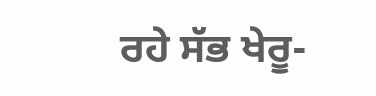ਰਹੇ ਸੱਭ ਖੇਰੂ-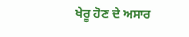ਖੇਰੂ ਹੋਣ ਦੇ ਅਸਾਰ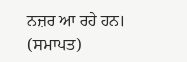ਨਜ਼ਰ ਆ ਰਹੇ ਹਨ।
(ਸਮਾਪਤ)